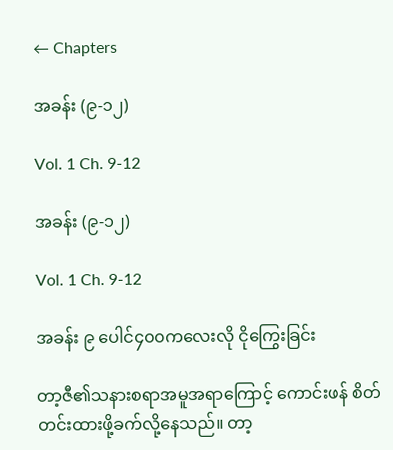← Chapters

အခန်း (၉-၁၂)

Vol. 1 Ch. 9-12

အခန်း (၉-၁၂)

Vol. 1 Ch. 9-12

အခန်း ၉ ပေါင်၄၀၀ကလေးလို ငိုကြွေးခြင်း

တာ့ဇီ၏သနားစရာအမူအရာကြောင့် ကောင်းဖန် စိတ်တင်းထားဖို့ခက်လို့နေသည်။ တာ့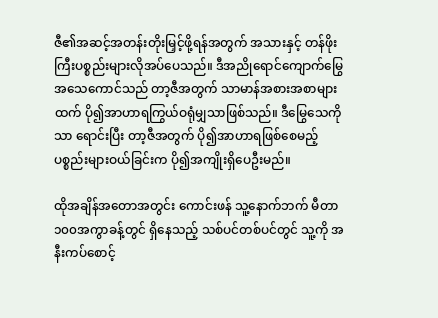ဇီ၏အဆင့်အတန်းတိုးမြှင့်ဖို့ရန်အတွက် အသားနှင့် တန်ဖိုးကြီးပစ္စည်းများလိုအပ်ပေသည်။ ဒီအညိုရောင်ကျောက်မြွေအသေကောင်သည် တာ့ဇီအတွက် သာမာန်အစားအစာများထက် ပို၍အာဟာရကြွယ်ဝရုံမျှသာဖြစ်သည်။ ဒီမြွေသေကိုသာ ရောင်းပြီး တာ့ဇီအတွက် ပို၍အာဟာရဖြစ်စေမည့် ပစ္စည်းများဝယ်ခြင်းက ပို၍အကျိုးရှိပေဦးမည်။

ထိုအချိန်အတောအတွင်း ကောင်းဖန် သူ့နောက်ဘက် မီတာ၁၀၀အကွာခန့်တွင် ရှိနေသည့် သစ်ပင်တစ်ပင်တွင် သူ့ကို အနီးကပ်စောင့်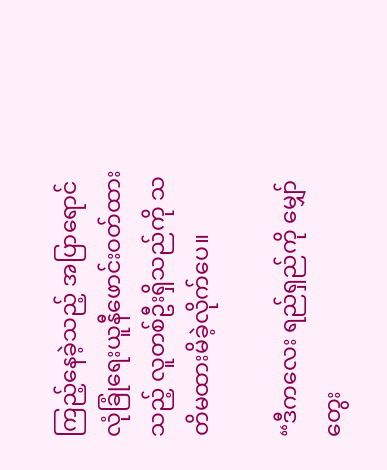ကြည့်နေခဲ့သည့် အပြာရောင် လုံခြုံရေးယူနီဖောင်းဝတ်ထားသည့် လူတစ်ဦးရှိသည်ကို သတိမထားမိခဲ့လိုက်ပေ။

“ဒီကလေး ရည်ရှည်ကို မျှော်တွေး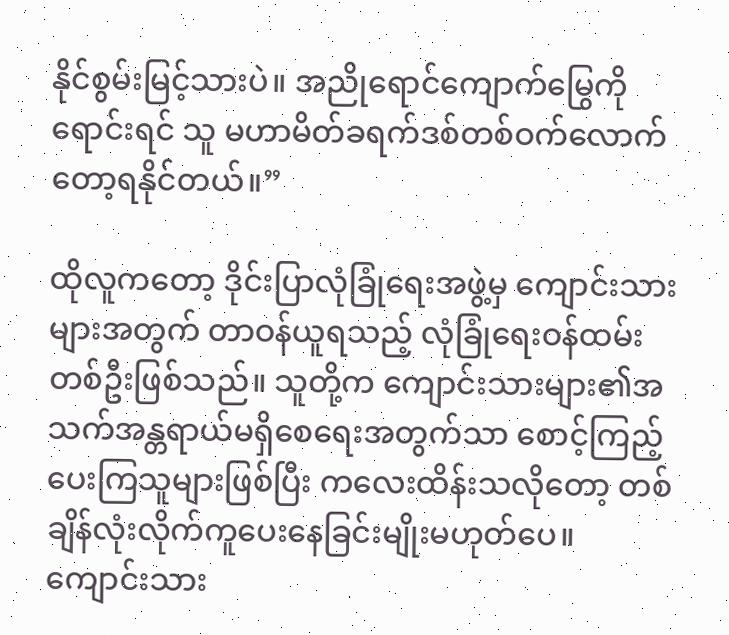နိုင်စွမ်းမြင့်သားပဲ။ အညိုရောင်ကျောက်မြွေကိုရောင်းရင် သူ မဟာမိတ်ခရက်ဒစ်တစ်ဝက်လောက်တော့ရနိုင်တယ်။”

ထိုလူကတော့ ဒိုင်းပြာလုံခြုံရေးအဖွဲ့မှ ကျောင်းသားများအတွက် တာဝန်ယူရသည့် လုံခြုံရေးဝန်ထမ်းတစ်ဦးဖြစ်သည်။ သူတို့က ကျောင်းသားများ၏အသက်အန္တရာယ်မရှိစေရေးအတွက်သာ စောင့်ကြည့်ပေးကြသူများဖြစ်ပြီး ကလေးထိန်းသလိုတော့ တစ်ချိန်လုံးလိုက်ကူပေးနေခြင်းမျိုးမဟုတ်ပေ။ ကျောင်းသား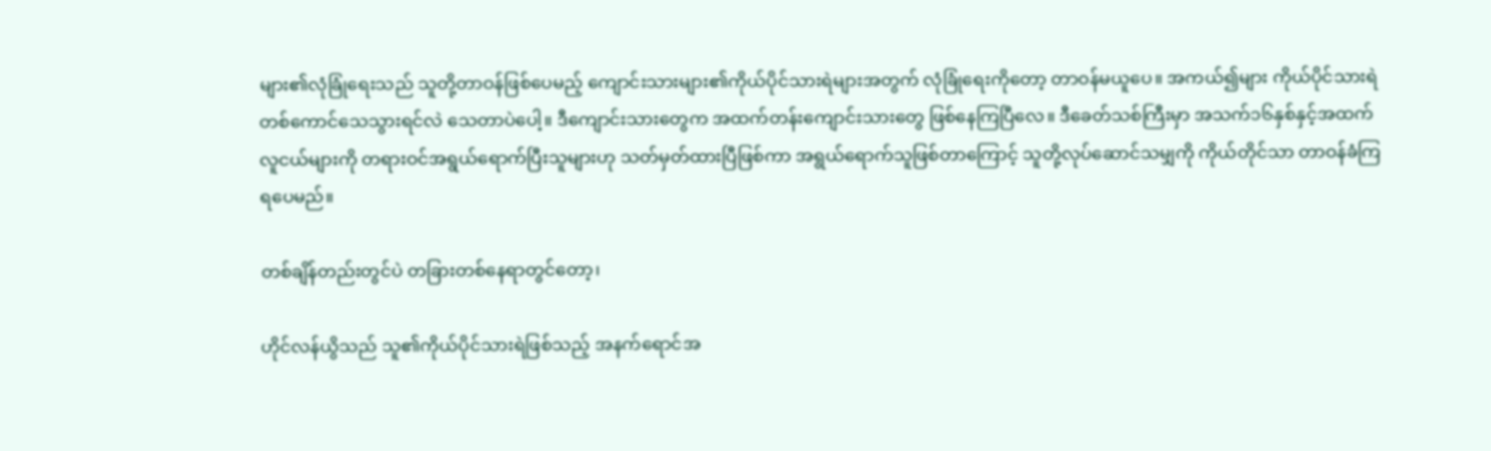များ၏လုံခြုံရေးသည် သူတို့တာဝန်ဖြစ်ပေမည့် ကျောင်းသားများ၏ကိုယ်ပိုင်သားရဲများအတွက် လုံခြုံရေးကိုတော့ တာဝန်မယူပေ။ အကယ်၍များ ကိုယ်ပိုင်သားရဲတစ်ကောင်သေသွားရင်လဲ သေတာပဲပေါ့။ ဒီကျောင်းသားတွေက အထက်တန်းကျောင်းသားတွေ ဖြစ်နေကြပြီလေ။ ဒီခေတ်သစ်ကြီးမှာ အသက်၁၆နှစ်နှင့်အထက်လူငယ်များကို တရားဝင်အရွယ်ရောက်ပြီးသူများဟု သတ်မှတ်ထားပြီဖြစ်ကာ အရွယ်ရောက်သူဖြစ်တာကြောင့် သူတို့လုပ်ဆောင်သမျှကို ကိုယ်တိုင်သာ တာဝန်ခံကြရပေမည်။

တစ်ချိန်တည်းတွင်ပဲ တခြားတစ်နေရာတွင်တော့၊

ဟိုင်လန်ယွိသည် သူ၏ကိုယ်ပိုင်သားရဲဖြစ်သည့် အနက်ရောင်အ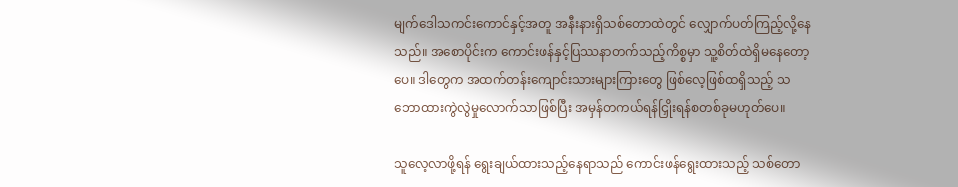မျက်ဒေါသကင်းကောင်နှင့်အတူ အနီးနားရှိသစ်တောထဲတွင် လျှောက်ပတ်ကြည့်လို့နေသည်။ အစောပိုင်းက ကောင်းဖန်နှင့်ပြဿနာတက်သည့်ကိစ္စမှာ သူ့စိတ်ထဲရှိမနေတော့ပေ။ ဒါတွေက အထက်တန်းကျောင်းသားများကြားတွေ ဖြစ်လေ့ဖြစ်ထရှိသည့် သဘောထားကွဲလွဲမှုလောက်သာဖြစ်ပြီး အမှန်တကယ်ရန်ငြှိုးရန်စတစ်ခုမဟုတ်ပေ။

သူလေ့လာဖို့ရန် ရွေးချယ်ထားသည့်နေရာသည် ကောင်းဖန်ရွေးထားသည့် သစ်တော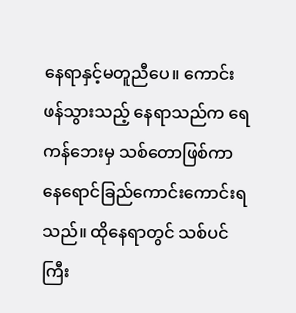နေရာနှင့်မတူညီပေ။ ကောင်းဖန်သွားသည့် နေရာသည်က ရေကန်ဘေးမှ သစ်တောဖြစ်ကာ နေရောင်ခြည်ကောင်းကောင်းရသည်။ ထိုနေရာတွင် သစ်ပင်ကြီး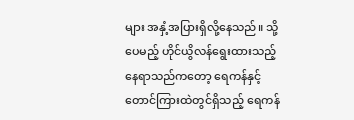များ အနှံ့အပြားရှိလို့နေသည်။ သို့ပေမည့် ဟိုင်ယွိလန်ရွေးထားသည့် နေရာသည်ကတော့ ရေကန်နှင့်တောင်ကြားထဲတွင်ရှိသည့် ရေကန်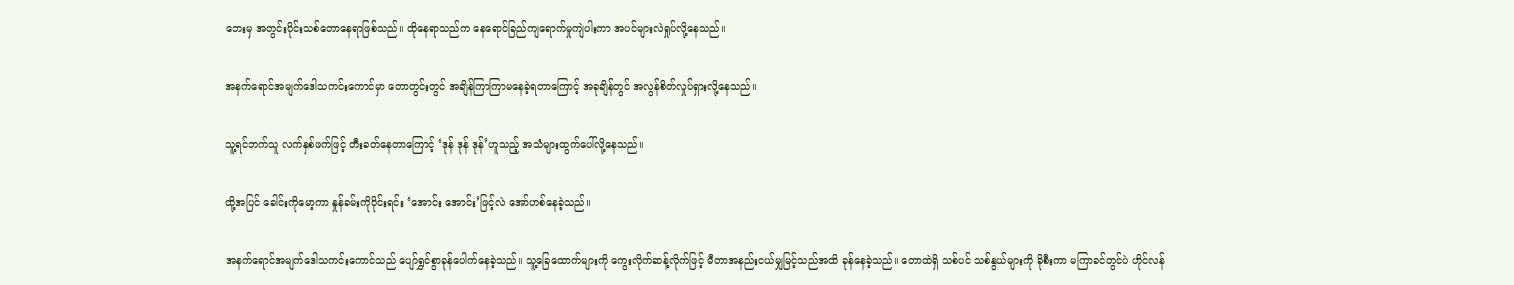ဘေးမှ အတွင်းပိုင်းသစ်တောနေရာဖြစ်သည်။ ထိုနေရာသည်က နေရောင်ခြည်ကျရောက်မှုကျဲပါးကာ အပင်များလဲရှုပ်လို့နေသည်။

အနက်ရောင်အမျက်ဒေါသကင်းကောင်မှာ တောတွင်းတွင် အချိန်ကြာကြာမနေခဲ့ရတာကြောင့် အခုချိန်တွင် အလွန်စိတ်လှုပ်ရှားလို့နေသည်။

သူ့ရင်ဘက်သူ လက်နှစ်ဖက်ဖြင့် တီးခတ်နေတာကြောင့် ‘ဒုန် ဒုန် ဒုန်’ဟူသည့် အသံများထွက်ပေါ်လို့နေသည်။

ထို့အပြင် ခေါင်းကိုမော့ကာ နှုန်ခမ်းကိုဝိုင်းရင်း ‘အောင်း အောင်း’ဖြင့်လဲ အော်ဟစ်နေခဲ့သည်။

အနက်ရောင်အမျက်ဒေါသကင်းကောင်သည် ပျော်ရွှင်စွာခုန်ပေါက်နေခဲ့သည်။ သူ့ခြေထောက်များကို ကွေးလိုက်ဆန့်လိုက်ဖြင့် မီတာအနည်းငယ်မျှမြင့်သည်အထိ ခုန်နေခဲ့သည်။ တောထဲရှိ သစ်ပင် သစ်နွယ်များကို ခိုစီးကာ မကြာခင်တွင်ပဲ ဟိုင်လန်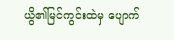ယွိ၏မြင်ကွင်းထဲမှ ပျောက်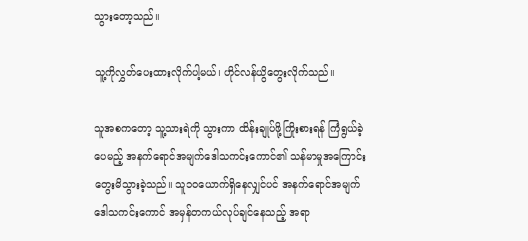သွားတော့သည်။

သူ့ကိုလွှတ်ပေးထားလိုက်ပါ့မယ်၊ ဟိုင်လန်ယွိတွေးလိုက်သည်။

သူအစကတော့ သူ့သားရဲကို သွားကာ ထိန်းချုပ်ဖို့ကြိုးစားရန် ကြံရွယ်ခဲ့ပေမည့် အနက်ရောင်အမျက်ဒေါသကင်းကောင်၏ သန်မာမှုအကြောင်းတွေးမိသွားခဲ့သည်။ သူ၁၀ယောက်ရှိနေလျှင်ပင် အနက်ရောင်အမျက်ဒေါသကင်းကောင် အမှန်တကယ်လုပ်ချင်နေသည့် အရာ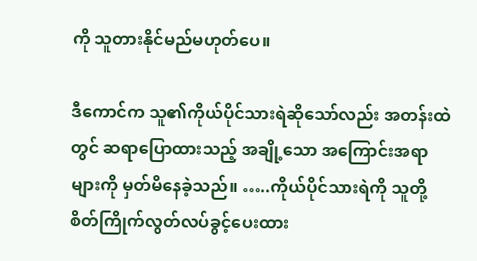ကို သူတားနိုင်မည်မဟုတ်ပေ။

ဒီကောင်က သူ၏ကိုယ်ပိုင်သားရဲဆိုသော်လည်း အတန်းထဲတွင် ဆရာပြောထားသည့် အချို့သော အကြောင်းအရာများကို မှတ်မိနေခဲ့သည်။ …..ကိုယ်ပိုင်သားရဲကို သူတို့စိတ်ကြိုက်လွတ်လပ်ခွင့်ပေးထား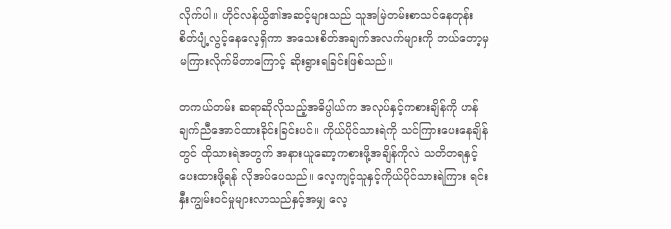လိုက်ပါ။ ဟိုင်လန်ယွိ၏အဆင့်များသည် သူအမြဲတမ်းစာသင်နေတုန်း စိတ်ပျံ့လွင့်နေလေ့ရှိကာ အသေးစိတ်အချက်အလက်များကို ဘယ်တော့မှ မကြားလိုက်မိတာကြောင့် ဆိုးရွားရခြင်းဖြစ်သည်။

တကယ်တမ်း ဆရာဆိုလိုသည့်အဓိပ္ပါယ်က အလုပ်နှင့်ကစားချိန်ကို ဟန်ချက်ညီအောင်ထားခိုင်းခြင်းပင်။ ကိုယ်ပိုင်သားရဲကို သင်ကြားပေးနေချိန်တွင် ထိုသားရဲအတွက် အနားယူဆော့ကစားဖို့အချိန်ကိုလဲ သတိတရနှင့် ပေးထားဖို့ရန် လိုအပ်ပေသည်။ လေ့ကျင့်သူနှင့်ကိုယ်ပိုင်သားရဲကြား ရင်းနှီးကျွမ်းဝင်မှုများလာသည်နှင့်အမျှ လေ့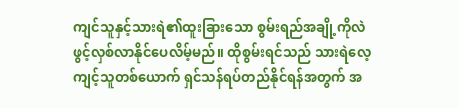ကျင်သူနှင့်သားရဲ၏ထူးခြားသော စွမ်းရည်အချို့ကိုလဲ ဖွင့်လှစ်လာနိုင်ပေလိမ့်မည်။ ထိုစွမ်းရင်သည် သားရဲလေ့ကျင့်သူတစ်ယောက် ရှင်သန်ရပ်တည်နိုင်ရန်အတွက် အ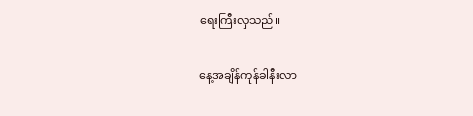ရေးကြီးလှသည်။

နေ့အချိန်ကုန်ခါနီးလာ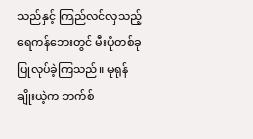သည်နှင့် ကြည်လင်လှသည့်ရေကန်ဘေးတွင် မီးပုံတစ်ခုပြုလုပ်ခဲ့ကြသည်။ မုရုန်ချိုးယဲ့က ဘက်စ်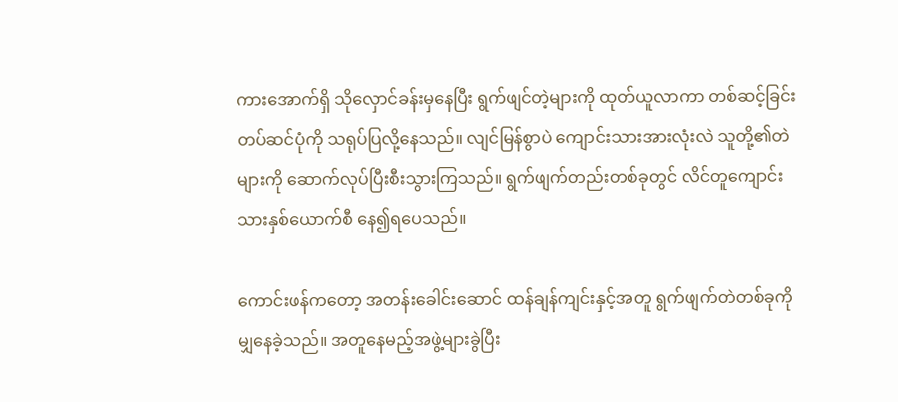ကားအောက်ရှိ သိုလှောင်ခန်းမှနေပြီး ရွက်ဖျင်တဲ့များကို ထုတ်ယူလာကာ တစ်ဆင့်ခြင်းတပ်ဆင်ပုံကို သရုပ်ပြလို့နေသည်။ လျင်မြန်စွာပဲ ကျောင်းသားအားလုံးလဲ သူတို့၏တဲများကို ဆောက်လုပ်ပြီးစီးသွားကြသည်။ ရွက်ဖျက်တည်းတစ်ခုတွင် လိင်တူကျောင်းသားနှစ်ယောက်စီ နေ၍ရပေသည်။

ကောင်းဖန်ကတော့ အတန်းခေါင်းဆောင် ထန်ချန်ကျင်းနှင့်အတူ ရွက်ဖျက်တဲတစ်ခုကို မျှနေခဲ့သည်။ အတူနေမည့်အဖွဲ့များခွဲပြီး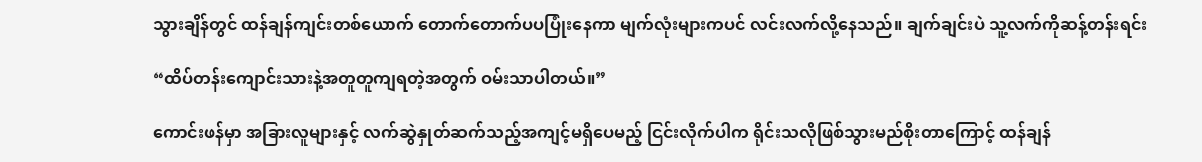သွားချိန်တွင် ထန်ချန်ကျင်းတစ်ယောက် တောက်တောက်ပပပြုံးနေကာ မျက်လုံးများကပင် လင်းလက်လို့နေသည်။ ချက်ချင်းပဲ သူ့လက်ကိုဆန့်တန်းရင်း

“ထိပ်တန်းကျောင်းသားနဲ့အတူတူကျရတဲ့အတွက် ဝမ်းသာပါတယ်။”

ကောင်းဖန်မှာ အခြားလူများနှင့် လက်ဆွဲနှုတ်ဆက်သည့်အကျင့်မရှိပေမည့် ငြင်းလိုက်ပါက ရိုင်းသလိုဖြစ်သွားမည်စိုးတာကြောင့် ထန်ချန်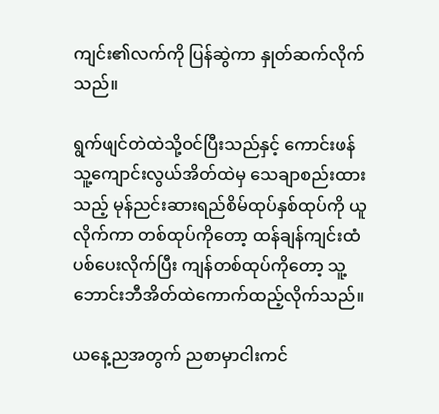ကျင်း၏လက်ကို ပြန်ဆွဲကာ နှုတ်ဆက်လိုက်သည်။

ရွက်ဖျင်တဲထဲသို့ဝင်ပြီးသည်နှင့် ကောင်းဖန် သူ့ကျောင်းလွယ်အိတ်ထဲမှ သေချာစည်းထားသည့် မုန်ညင်းဆားရည်စိမ်ထုပ်နှစ်ထုပ်ကို ယူလိုက်ကာ တစ်ထုပ်ကိုတော့ ထန်ချန်ကျင်းထံပစ်ပေးလိုက်ပြီး ကျန်တစ်ထုပ်ကိုတော့ သူ့ဘောင်းဘီအိတ်ထဲကောက်ထည့်လိုက်သည်။

ယနေ့ညအတွက် ညစာမှာငါးကင်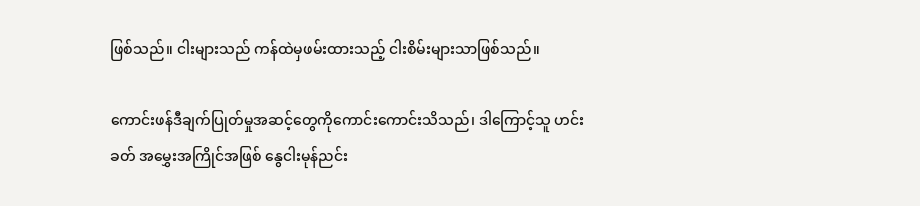ဖြစ်သည်။ ငါးများသည် ကန်ထဲမှဖမ်းထားသည့် ငါးစိမ်းများသာဖြစ်သည်။

ကောင်းဖန်ဒီချက်ပြုတ်မှုအဆင့်တွေကိုကောင်းကောင်းသိသည်၊ ဒါကြောင့်သူ ဟင်းခတ် အမွှေးအကြိုင်အဖြစ် နွေငါးမုန်ညင်း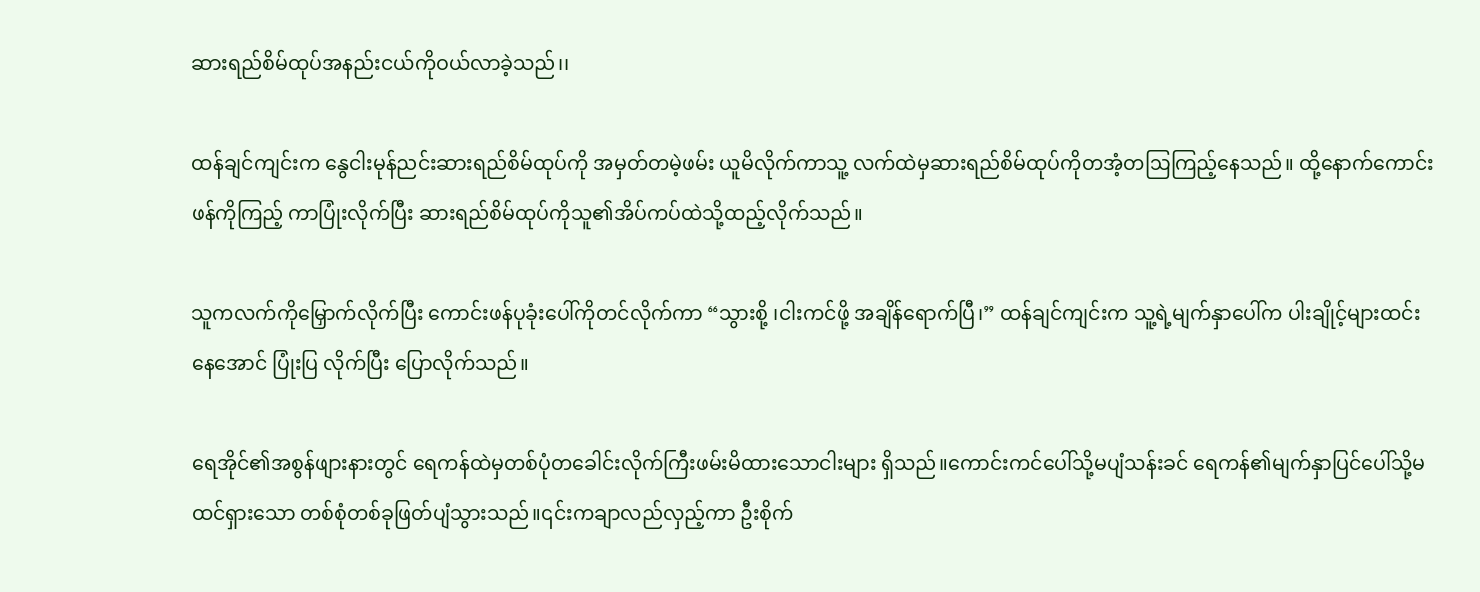ဆားရည်စိမ်ထုပ်အနည်းငယ်ကိုဝယ်လာခဲ့သည်၊၊

ထန်ချင်ကျင်းက နွေငါးမုန်ညင်းဆားရည်စိမ်ထုပ်ကို အမှတ်တမဲ့ဖမ်း ယူမိလိုက်ကာသူ့ လက်ထဲမှဆားရည်စိမ်ထုပ်ကိုတအံ့တဩကြည့်နေသည်။ ထို့နောက်ကောင်းဖန်ကိုကြည့် ကာပြုံးလိုက်ပြီး ဆားရည်စိမ်ထုပ်ကိုသူ၏အိပ်ကပ်ထဲသို့ထည့်လိုက်သည်။

သူကလက်ကိုမြှောက်လိုက်ပြီး ကောင်းဖန်ပုခုံးပေါ်ကိုတင်လိုက်ကာ “သွားစို့ ၊ငါးကင်ဖို့ အချိန်ရောက်ပြီ၊” ထန်ချင်ကျင်းက သူ့ရဲ့မျက်နှာပေါ်က ပါးချိုင့်များထင်းနေအောင် ပြုံးပြ လိုက်ပြီး ပြောလိုက်သည်။

ရေအိုင်၏အစွန်ဖျားနားတွင် ရေကန်ထဲမှတစ်ပုံတခေါင်းလိုက်ကြီးဖမ်းမိထားသောငါးများ ရှိသည်။ကောင်းကင်ပေါ်သို့မပျံသန်းခင် ရေကန်၏မျက်နှာပြင်ပေါ်သို့မထင်ရှားသော တစ်စုံတစ်ခုဖြတ်ပျံသွားသည်။၎င်းကချာလည်လှည့်ကာ ဦးစိုက်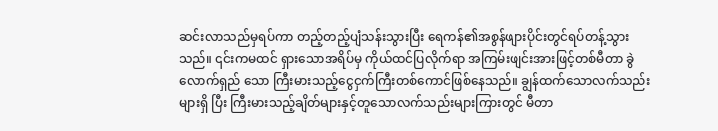ဆင်းလာသည်မှရပ်ကာ တည့်တည့်ပျံသန်းသွားပြီး ရေကန်၏အစွန်ဖျားပိုင်းတွင်ရပ်တန့်သွားသည်။ ၎င်းကမထင် ရှားသောအရိပ်မှ ကိုယ်ထင်ပြလိုက်ရာ အကြမ်းဖျင်းအားဖြင့်တစ်မီတာ ခွဲလောက်ရှည် သော ကြီးမားသည့်ငွေငှက်ကြီးတစ်ကောင်ဖြစ်နေသည်။ ချွန်ထက်သောလက်သည်းများရှိ ပြီး ကြီးမားသည့်ချိတ်များနှင့်တူသောလက်သည်းများကြားတွင် မီတာ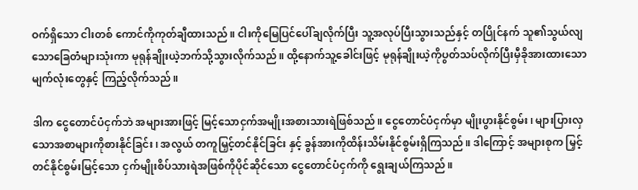ဝက်ရှိသော ငါးတစ် ကောင်ကိုကုတ်ချီထားသည်။ ငါးကိုမြေပြင်ပေါ်ချလိုက်ပြီး သူ့အလုပ်ပြီးသွားသည်နှင့် တပြိုင်နက် သူ၏သွယ်လျသောခြေတံများသုံးကာ မုရုန်ချိုးယဲ့ဘက်သို့သွားလိုက်သည်။ ထို့နောက်သူ့ခေါင်းဖြင့် မုရုန်ချိုးယဲ့ကိုပွတ်သပ်လိုက်ပြီးမှီခိုအားထားသောမျက်လုံးတွေနှင့် ကြည့်လိုက်သည်။

ဒါက ငွေတောင်ပံငှက်ဘဲ အများအားဖြင့် မြင့်သောငှက်အမျိုးအစားသားရဲဖြစ်သည်။ ငွေတောင်ပံငှက်မှာ မျိုးပွားနိုင်စွမ်း၊ များပြားလှသောအစာများကိုစားနိုင်ခြင်း၊ အလွယ် တကူမြှင့်တင်နိုင်ခြင်း နှင့် ခွန်အားကိုထိန်းသိမ်းနိုင်စွမ်းရှိကြသည်။ ဒါကြောင့် အများစုက မြှင့်တင်နိုင်စွမ်းမြင့်သော ငှက်မျိုးစိပ်သားရဲအဖြစ်ကိုပိုင်ဆိုင်သော ငွေတောင်ပံငှက်ကို ရွေးချယ်ကြသည်။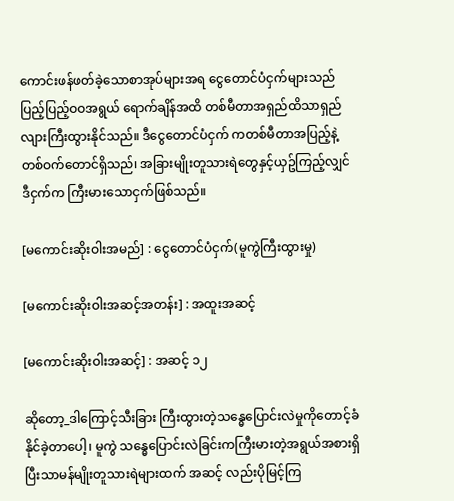ကောင်းဖန်ဖတ်ခဲ့သောစာအုပ်များအရ ငွေတောင်ပံငှက်များသည် ပြည့်ပြည့်ဝဝအရွယ် ရောက်ချိန်အထိ တစ်မီတာအရှည်ထိသာရှည်လျားကြီးထွားနိုင်သည်။ ဒီငွေတောင်ပံငှက် ကတစ်မီတာအပြည့်နဲ့တစ်ဝက်တောင်ရှိသည်၊ အခြားမျိုးတူသားရဲတွေနှင့်ယှဥ်ကြည့်လျှင် ဒီငှက်က ကြီးမားသောငှက်ဖြစ်သည်။

[မကောင်းဆိုးဝါးအမည်] : ငွေတောင်ပံငှက်(မူကွဲကြီးထွားမှု)

[မကောင်းဆိုးဝါးအဆင့်အတန်း] : အထူးအဆင့်

[မကောင်းဆိုးဝါးအဆင့်] : အဆင့် ၁၂

ဆိုတော့_ဒါကြောင့်သီးခြား ကြီးထွားတဲ့သန္ဓေပြောင်းလဲမှုကိုတောင့်ခံနိုင်ခဲ့တာပေါ့၊ မူကွဲ သန္ဓေပြောင်းလဲခြင်းကကြီးမားတဲ့အရွယ်အစားရှိပြီးသာမန်မျိုးတူသားရဲများထက် အဆင့် လည်းပိုမြင့်ကြ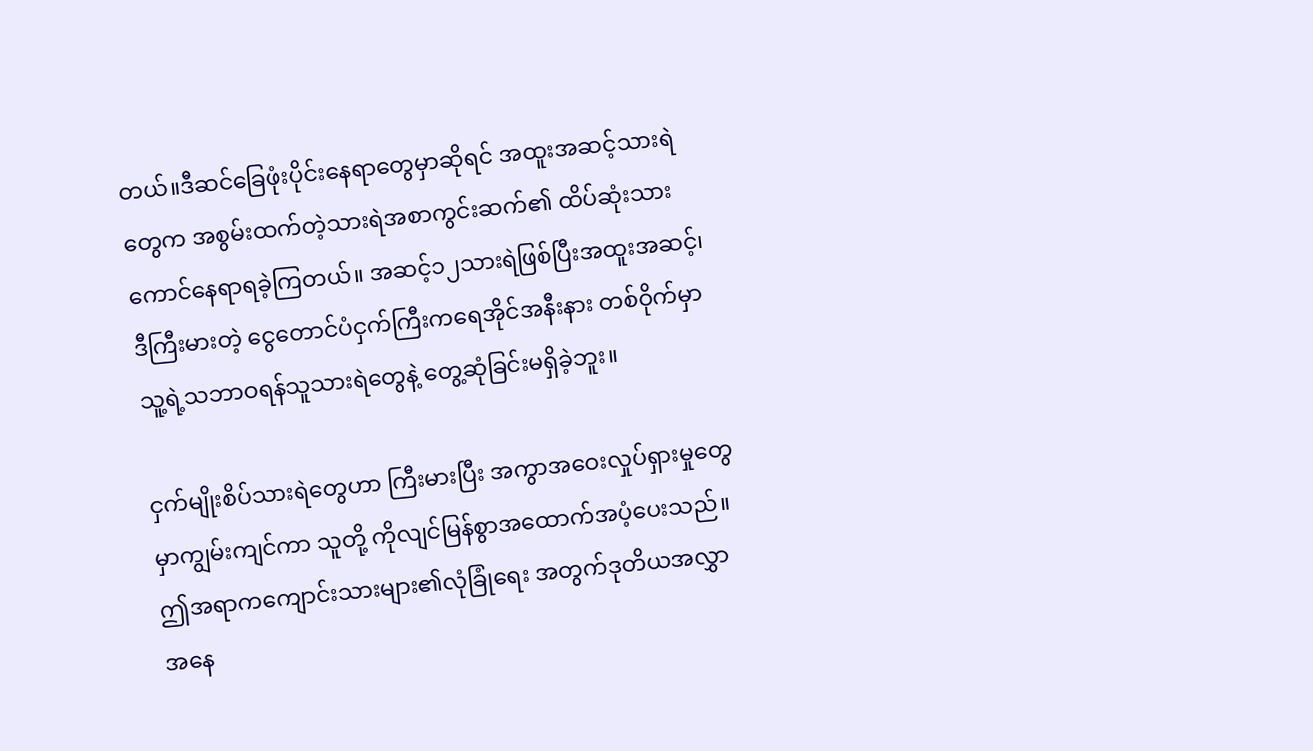တယ်။ဒီဆင်ခြေဖုံးပိုင်းနေရာတွေမှာဆိုရင် အထူးအဆင့်သားရဲတွေက အစွမ်းထက်တဲ့သားရဲအစာကွင်းဆက်၏ ထိပ်ဆုံးသားကောင်နေရာရခဲ့ကြတယ်။ အဆင့်၁၂သားရဲဖြစ်ပြီးအထူးအဆင့်၊ ဒီကြီးမားတဲ့ ငွေတောင်ပံငှက်ကြီးကရေအိုင်အနီးနား တစ်ဝိုက်မှာ သူ့ရဲ့သဘာဝရန်သူသားရဲတွေနဲ့ တွေ့ဆုံခြင်းမရှိခဲ့ဘူး။

ငှက်မျိုးစိပ်သားရဲတွေဟာ ကြီးမားပြီး အကွာအဝေးလှုပ်ရှားမှုတွေမှာကျွမ်းကျင်ကာ သူတို့ ကိုလျင်မြန်စွာအထောက်အပံ့ပေးသည်။ ဤအရာကကျောင်းသားများ၏လုံခြုံရေး အတွက်ဒုတိယအလွှာအနေ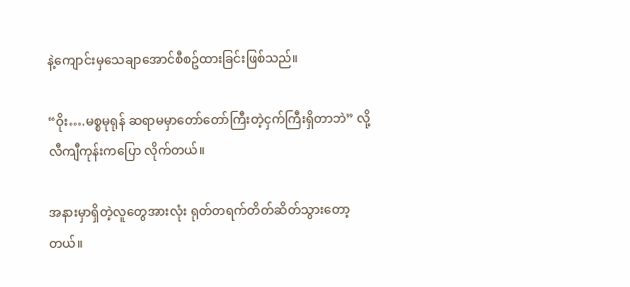နဲ့ကျောင်းမှသေချာအောင်စီစဥ်ထားခြင်းဖြစ်သည်။

“ဝိုး….မစ္စမုရုန် ဆရာမမှာတော်တော်ကြီးတဲ့ငှက်ကြီးရှိတာဘဲ” လို့လီကျီကုန်းကပြော လိုက်တယ်။

အနားမှာရှိတဲ့လူတွေအားလုံး ရုတ်တရက်တိတ်ဆိတ်သွားတော့တယ်။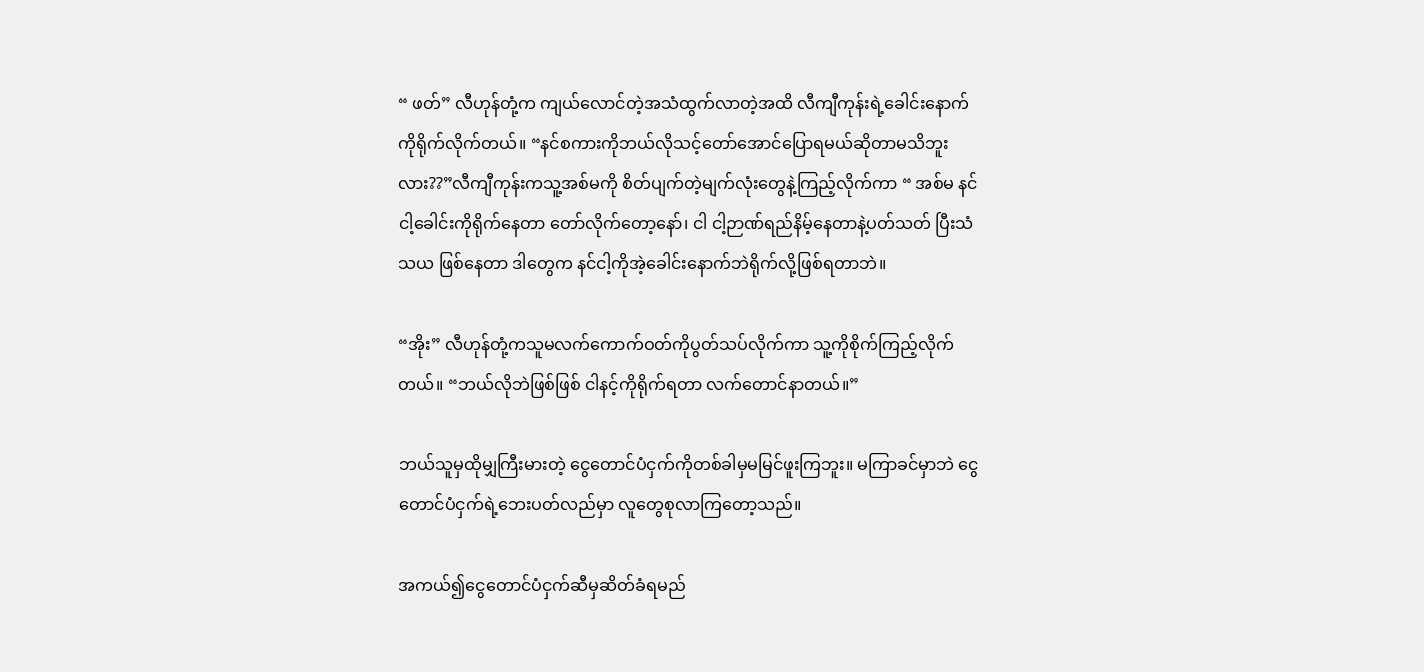“ ဖတ်” လီဟုန်တုံ့က ကျယ်လောင်တဲ့အသံထွက်လာတဲ့အထိ လီကျီကုန်းရဲ့ခေါင်းနောက် ကိုရိုက်လိုက်တယ်။ “နင်စကားကိုဘယ်လိုသင့်တော်အောင်ပြောရမယ်ဆိုတာမသိဘူး လား??”လီကျီကုန်းကသူ့အစ်မကို စိတ်ပျက်တဲ့မျက်လုံးတွေနဲ့ကြည့်လိုက်ကာ “ အစ်မ နင်ငါ့ခေါင်းကိုရိုက်နေတာ တော်လိုက်တော့နော်၊ ငါ ငါ့ဉာဏ်ရည်နိမ့်နေတာနဲ့ပတ်သတ် ပြီးသံသယ ဖြစ်နေတာ ဒါတွေက နင်ငါ့ကိုအဲ့ခေါင်းနောက်ဘဲရိုက်လို့ဖြစ်ရတာဘဲ။

“အိုး” လီဟုန်တုံ့ကသူမလက်ကောက်ဝတ်ကိုပွတ်သပ်လိုက်ကာ သူ့ကိုစိုက်ကြည့်လိုက် တယ်။ “ဘယ်လိုဘဲဖြစ်ဖြစ် ငါနင့်ကိုရိုက်ရတာ လက်တောင်နာတယ်။”

ဘယ်သူမှထိုမျှကြီးမားတဲ့ ငွေတောင်ပံငှက်ကိုတစ်ခါမှမမြင်ဖူးကြဘူး။ မကြာခင်မှာဘဲ ငွေတောင်ပံငှက်ရဲ့ဘေးပတ်လည်မှာ လူတွေစုလာကြတော့သည်။

အကယ်၍ငွေတောင်ပံငှက်ဆီမှဆိတ်ခံရမည်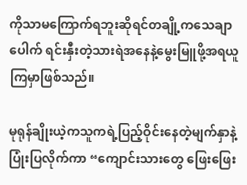ကိုသာမကြောက်ရဘူးဆိုရင်တချို့ကသေချာ ပေါက် ရင်းနှီးတဲ့သားရဲအနေနဲ့မွေးမြူဖို့အရယူကြမှာဖြစ်သည်။

မုရုန်ချိုးယဲ့ကသူကရဲ့ပြည့်ဝိုင်းနေတဲ့မျက်နှာနဲ့ပြုံးပြလိုက်ကာ “ကျောင်းသားတွေ ဖြေးဖြေး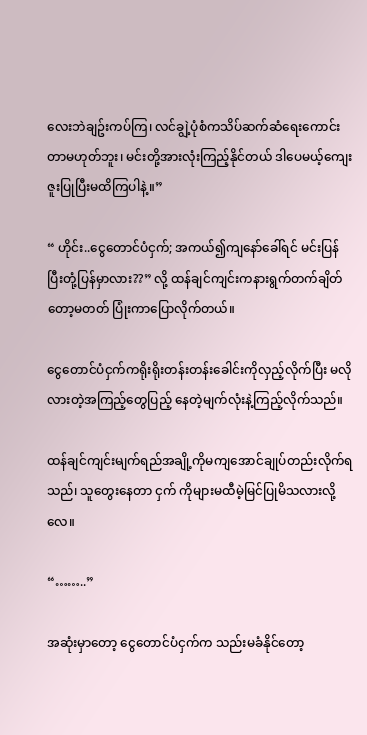လေးဘဲချဥ်းကပ်ကြ၊ လင်ချွဲ့ပုံစံကသိပ်ဆက်ဆံရေးကောင်းတာမဟုတ်ဘူး၊ မင်းတို့အားလုံးကြည့်နိုင်တယ် ဒါပေမယ့်ကျေးဇူးပြုပြီးမထိကြပါနဲ့။”

“ ဟိုင်း..ငွေတောင်ပံငှက်; အကယ်၍ကျနော်ခေါ်ရင် မင်းပြန်ပြီးတုံ့ပြန်မှာလား??” လို့ ထန်ချင်ကျင်းကနားရွက်တက်ချိတ်တော့မတတ် ပြုံးကာပြောလိုက်တယ်။

ငွေတောင်ပံငှက်ကရိုးရိုးတန်းတန်းခေါင်းကိုလှည့်လိုက်ပြီး မလိုလားတဲ့အကြည့်တွေပြည့် နေတဲ့မျက်လုံးနဲ့ကြည့်လိုက်သည်။

ထန်ချင်ကျင်းမျက်ရည်အချို့ကိုမကျအောင်ချုပ်တည်းလိုက်ရသည်၊ သူတွေးနေတာ ငှက် ကိုများမထီမဲ့မြင်ပြုမိသလားလို့လေ။

“……..”

အဆုံးမှာတော့ ငွေတောင်ပံငှက်က သည်းမခံနိုင်တော့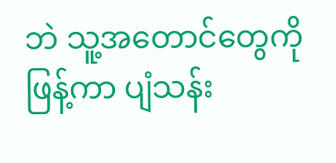ဘဲ သူ့အတောင်တွေကိုဖြန့်ကာ ပျံသန်း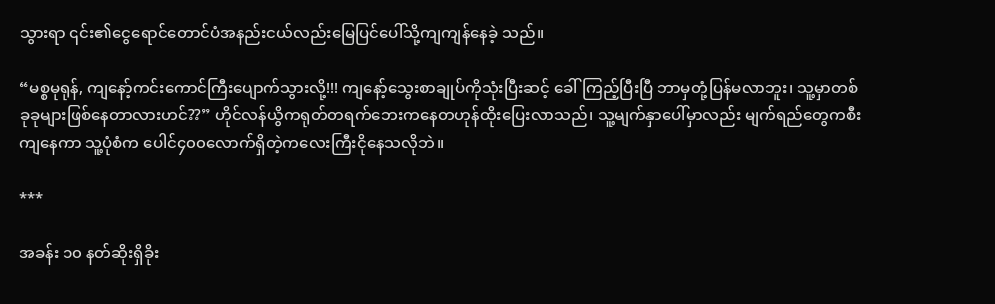သွားရာ ၎င်း၏ငွေရောင်တောင်ပံအနည်းငယ်လည်းမြေပြင်ပေါ်သို့ကျကျန်‌နေခဲ့ သည်။

“မစ္စမုရုန်, ကျနော့်ကင်းကောင်ကြီးပျောက်သွားလို့!!! ကျနော့်သွေးစာချုပ်ကိုသုံးပြီးဆင့် ခေါ်ကြည့်ပြီးပြီ ဘာမှတုံ့ပြန်မလာဘူး၊ သူ့မှာတစ်ခုခုများဖြစ်နေတာလားဟင်??” ဟိုင်လန်ယွိကရုတ်တရက်ဘေးကနေတဟုန်ထိုးပြေးလာသည်၊ သူ့မျက်နှာပေါ်မှာလည်း မျက်ရည်တွေကစီးကျနေကာ သူ့ပုံစံက ပေါင်၄၀၀လောက်ရှိတဲ့ကလေးကြီးငိုနေသလိုဘဲ။

***

အခန်း ၁၀ နတ်ဆိုးရှိခိုး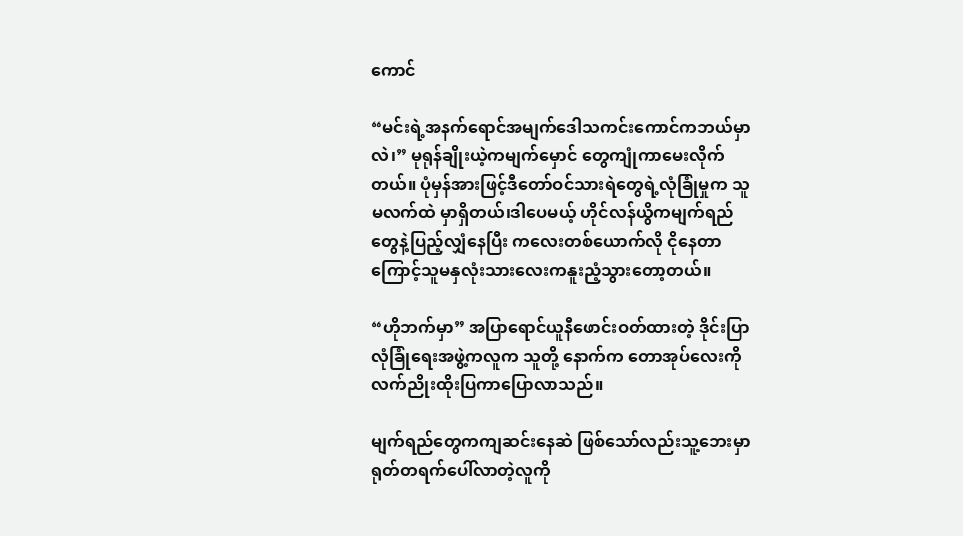ကောင်

“မင်းရဲ့အနက်ရောင်အမျက်ဒေါသကင်းကောင်ကဘယ်မှာလဲ၊” မုရုန်ချိုးယဲ့ကမျက်မှောင် တွေကျုံကာမေးလိုက်တယ်။ ပုံမှန်အားဖြင့်ဒီတော်ဝင်သားရဲတွေရဲ့လုံခြုံမှုက သူမလက်ထဲ မှာရှိတယ်၊ဒါပေမယ့် ဟိုင်လန်ယွိကမျက်ရည်တွေနဲ့ပြည့်လျှံနေပြီး ကလေးတစ်ယောက်လို ငိုနေတာကြောင့်သူမနှလုံးသားလေးကနူးညံ့သွားတော့တယ်။

“ဟိုဘက်မှာ” အပြာရောင်ယူနီဖောင်းဝတ်ထားတဲ့ ဒိုင်းပြာလုံခြုံရေးအဖွဲ့ကလူက သူတို့ နောက်က တောအုပ်လေးကို လက်ညိုးထိုးပြကာပြောလာသည်။

မျက်ရည်တွေကကျဆင်းနေဆဲ ဖြစ်သော်လည်းသူ့ဘေးမှာရုတ်တရက်ပေါ်လာတဲ့လူကို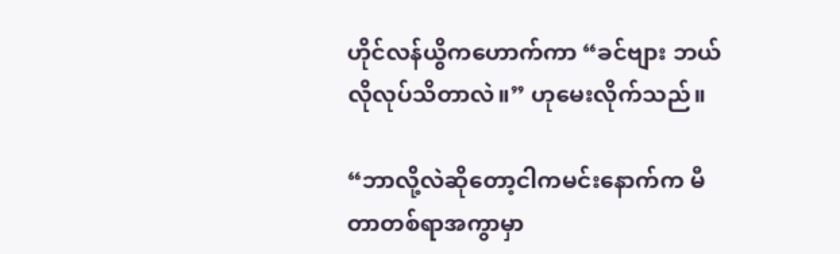ဟိုင်လန်ယွိကဟောက်ကာ “ခင်ဗျား ဘယ်လိုလုပ်သိတာလဲ။” ဟုမေးလိုက်သည်။

“ဘာလို့လဲဆိုတော့ငါကမင်းနောက်က မီတာတစ်ရာအကွာမှာ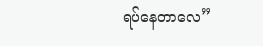ရပ်နေတာလေ”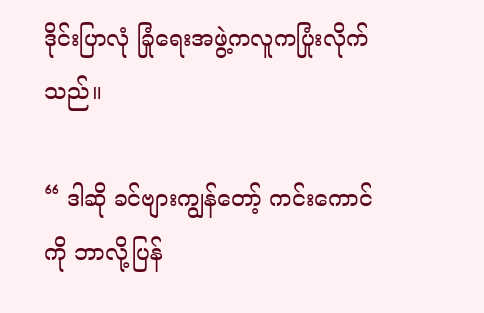ဒိုင်းပြာလုံ ခြုံ‌ရေးအဖွဲ့ကလူကပြုံးလိုက်သည်။

“ ဒါဆို ခင်ဗျားကျွန်တော့် ကင်းကောင်ကို ဘာလို့ပြန်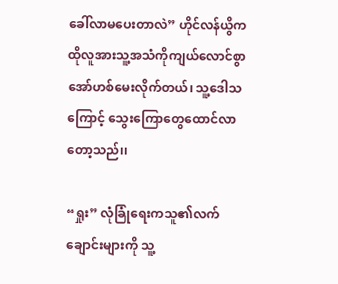ခေါ်လာမပေးတာလဲ” ဟိုင်လန်ယွိက ထိုလူအားသူ့အသံကိုကျယ်လောင်စွာအော်ဟစ်မေးလိုက်တယ်၊ သူ့ဒေါသကြောင့် သွေးကြောတွေထောင်လာတော့သည်၊၊

“ရှုး” လုံခြုံရေးကသူ၏လက်ချောင်းများကို သူ့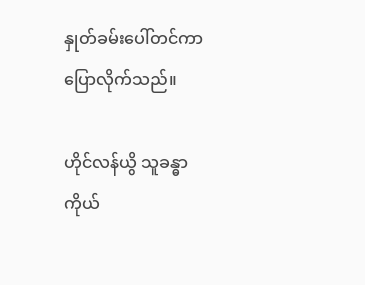နှုတ်ခမ်းပေါ်တင်ကာပြောလိုက်သည်။

ဟိုင်လန်ယွိ သူခန္ဓာကိုယ်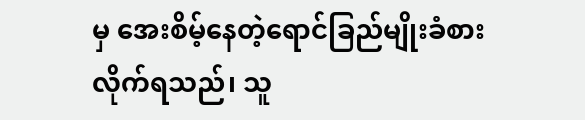မှ အေးစိမ့်နေတဲ့ရောင်ခြည်မျိုးခံစားလိုက်ရသည်၊ သူ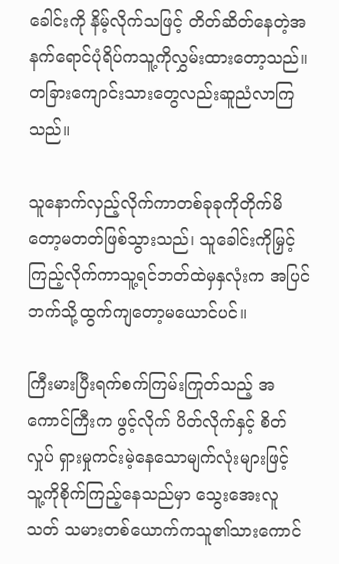ခေါင်းကို နိမ့်လိုက်သဖြင့် တိတ်ဆိတ်နေတဲ့အနက်ရောင်ပုံရိပ်ကသူ့ကိုလွှမ်းထားတော့သည်။ တခြားကျောင်းသားတွေလည်းဆူညံလာကြသည်။

သူနောက်လှည့်လိုက်ကာတစ်ခုခုကိုတိုက်မိတော့မတတ်ဖြစ်သွားသည်၊ သူခေါင်းကိုမြှင့် ကြည့်လိုက်ကာသူ့ရင်ဘတ်ထဲမှနှလုံးက အပြင်ဘက်သို့ထွက်ကျတော့မယောင်ပင်။

ကြီးမားပြီးရက်စက်ကြမ်းကြုတ်သည့် အကောင်ကြီးက ဖွင့်လိုက် ပိတ်လိုက်နှင့် စိတ်လှုပ် ရှားမှုကင်းမဲ့နေသောမျက်လုံးများဖြင့် သူ့ကိုစိုက်ကြည့်နေသည်မှာ သွေးအေးလူသတ် သမားတစ်ယောက်ကသူ၏သားကောင်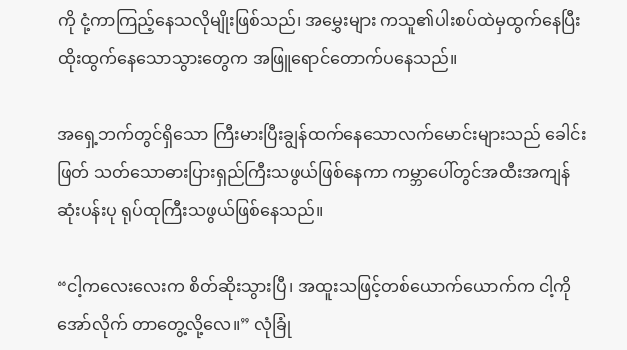ကို ငုံ့ကာကြည့်နေသလိုမျိုးဖြစ်သည်၊ အမွှေးများ ကသူ၏ပါးစပ်ထဲမှထွက်နေပြီး ထိုးထွက်နေသောသွားတွေက အဖြူရောင်တောက်ပနေသည်။

အရှေ့ဘက်တွင်ရှိသော ကြီးမားပြီးချွန်ထက်နေသောလက်မောင်းများသည် ခေါင်းဖြတ် သတ်သောဓားပြားရှည်ကြီးသဖွယ်ဖြစ်နေကာ ကမ္ဘာပေါ်တွင်အထီးအကျန်ဆုံးပန်းပု ရုပ်ထုကြီးသဖွယ်ဖြစ်နေသည်။

“ငါ့ကလေးလေးက စိတ်ဆိုးသွားပြီ၊ အထူးသဖြင့်တစ်ယောက်ယောက်က ငါ့ကိုအော်လိုက် တာတွေ့လို့လေ။” လုံခြုံ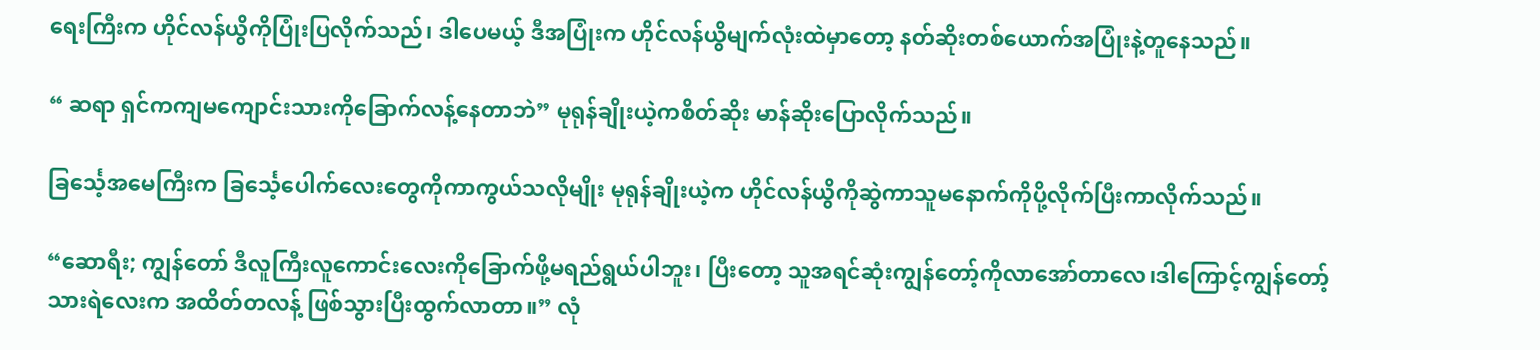ရေးကြီးက ဟိုင်လန်ယွိကိုပြုံးပြလိုက်သည်၊ ဒါပေမယ့် ဒီအပြုံးက ဟိုင်လန်ယွိမျက်လုံးထဲမှာတော့ နတ်ဆိုးတစ်ယောက်အပြုံးနဲ့တူနေသည်။

“ ဆရာ ရှင်ကကျမကျောင်းသားကိုခြောက်လန့်နေတာဘဲ” မုရုန်ချိုးယဲ့ကစိတ်ဆိုး မာန်ဆိုးပြောလိုက်သည်။

ခြင်္သေ့အမေကြီးက ခြင်္သေ့ပေါက်လေးတွေကိုကာကွယ်သလိုမျိုး မုရုန်ချိုးယဲ့က ဟိုင်လန်ယွိကိုဆွဲကာသူမ‌နောက်ကိုပို့လိုက်ပြီးကာလိုက်သည်။

“ဆောရီး; ကျွန်တော် ဒီလူကြီးလူကောင်းလေးကိုခြောက်ဖို့မရည်ရွယ်ပါဘူး၊ ပြီးတော့ သူအရင်ဆုံးကျွန်တော့်ကိုလာအော်တာလေ၊ဒါကြောင့်ကျွန်တော့်သားရဲလေးက အထိတ်တလန့် ဖြစ်သွားပြီးထွက်လာတာ။” လုံ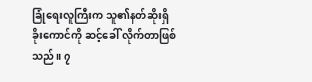ခြုံရေးလူကြီးက သူ၏နတ်ဆိုးရှိခိုးကောင်ကို ဆင့်ခေါ် လိုက်တာဖြစ်သည်။ ၇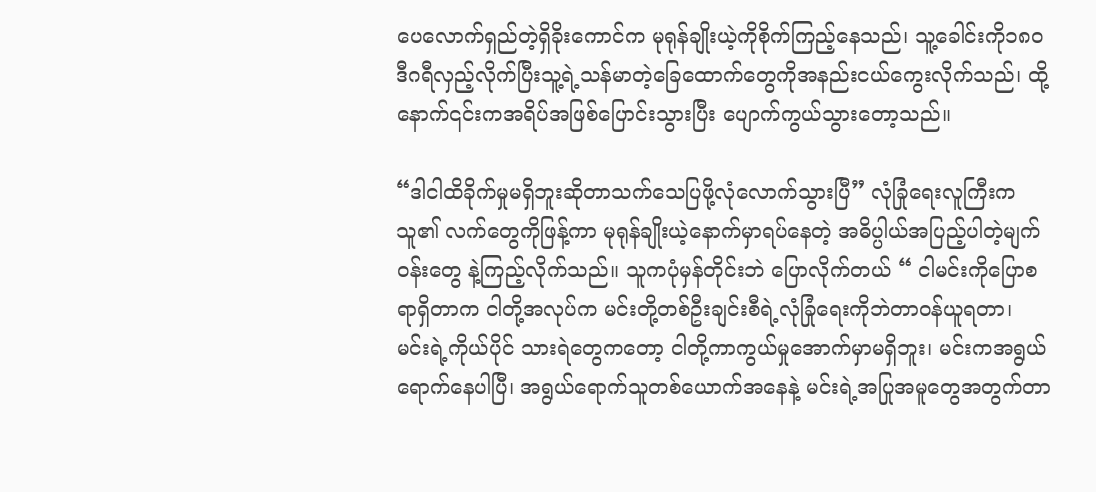ပေလောက်ရှည်တဲ့ရှိခိုးကောင်က မုရုန်ချိုးယဲ့ကိုစိုက်ကြည့်နေသည်၊ သူ့ခေါင်းကို၁၈၀ဒီဂရီလှည့်လိုက်ပြီးသူ့ရဲ့သန်မာတဲ့ခြေထောက်တွေကိုအနည်းငယ်ကွေးလိုက်သည်၊ ထို့နောက်၎င်းကအရိပ်အဖြစ်ပြောင်းသွားပြီး ပျောက်ကွယ်သွားတော့သည်။

“ဒါငါထိခိုက်မှုမရှိဘူးဆိုတာသက်သေပြဖို့လုံလောက်သွားပြီ” လုံခြုံရေးလူကြီးက သူ၏ လက်တွေကိုဖြန့်ကာ မုရုန်ချိုးယဲ့နောက်မှာရပ်နေတဲ့ အဓိပ္ပါယ်အပြည့်ပါတဲ့မျက်ဝန်းတွေ နဲ့ကြည့်လိုက်သည်။ သူကပုံမှန်တိုင်းဘဲ ပြောလိုက်တယ် “ ငါမင်းကိုပြောစရာရှိတာက ငါတို့အလုပ်က မင်းတို့တစ်ဦးချင်းစီရဲ့လုံခြုံရေးကိုဘဲတာဝန်ယူရတာ၊ မင်းရဲ့ကိုယ်ပိုင် သားရဲတွေကတော့ ငါတို့ကာကွယ်မှုအောက်မှာမရှိဘူး၊ မင်းကအရွယ်ရောက်နေပါပြီ၊ အရွယ်ရောက်သူတစ်ယောက်အနေနဲ့ မင်းရဲ့အပြုအမူတွေအတွက်တာ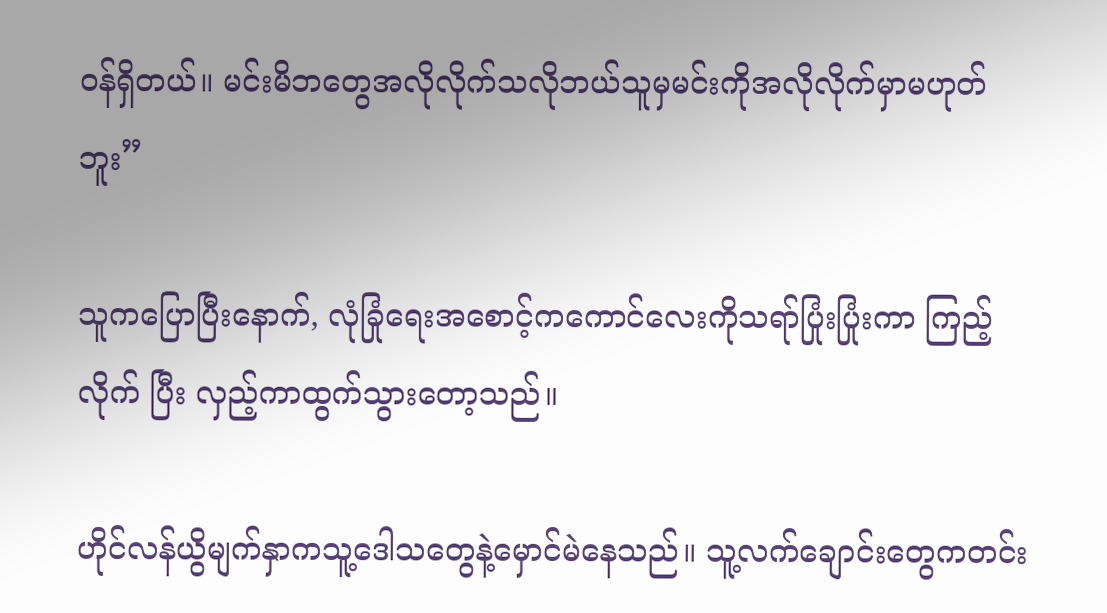ဝန်ရှိတယ်။ မင်းမိဘတွေအလိုလိုက်သလိုဘယ်သူမှမင်းကိုအလိုလိုက်မှာမဟုတ်ဘူး”

သူကပြောပြီးနောက်, လုံခြုံရေးအစောင့်ကကောင်လေးကိုသရာ်ပြုံးပြုံးကာ ကြည့်လိုက် ပြီး လှည့်ကာထွက်သွားတော့သည်။

ဟိုင်လန်ယွိမျက်နှာကသူ့ဒေါသတွေနဲ့မှောင်မဲနေသည်။ သူ့လက်ချောင်းတွေကတင်း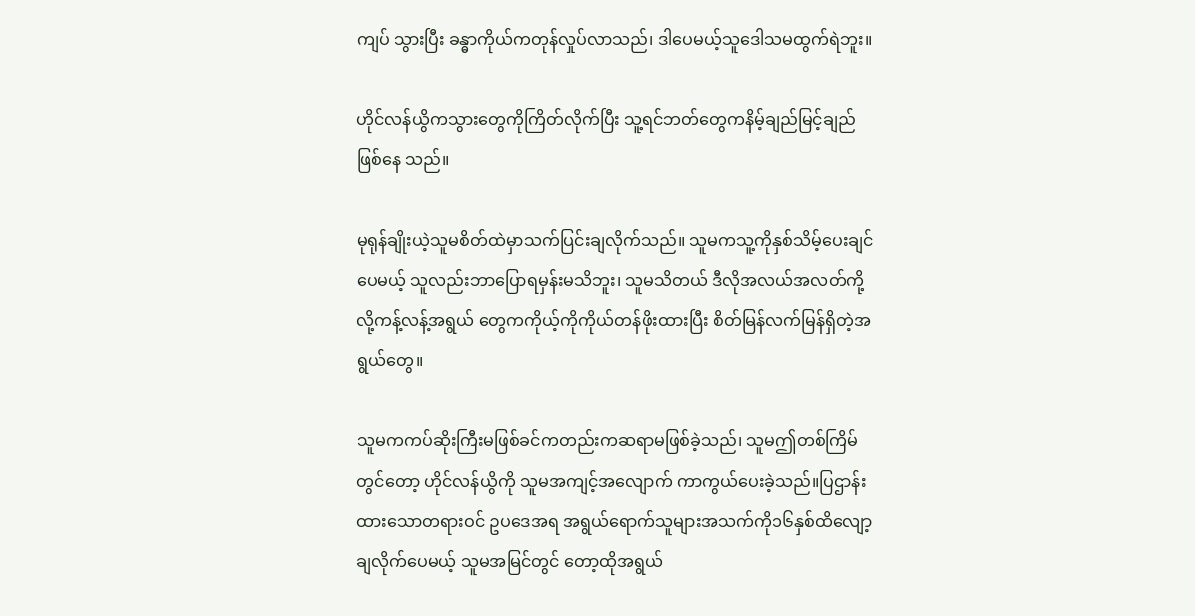ကျပ် သွားပြီး ခန္ဓာကိုယ်ကတုန်လှုပ်လာသည်၊ ဒါပေမယ့်သူဒေါသမထွက်ရဲဘူး။

ဟိုင်လန်ယွိကသွားတွေကိုကြိတ်လိုက်ပြီး သူ့ရင်ဘတ်တွေကနိမ့်ချည်မြင့်ချည်ဖြစ်နေ သည်။

မုရုန်ချိုးယဲ့သူမစိတ်ထဲမှာသက်ပြင်းချလိုက်သည်။ သူမကသူ့ကိုနှစ်သိမ့်ပေးချင်ပေမယ့် သူလည်းဘာပြောရမှန်းမသိဘူး၊ သူမသိတယ် ဒီလိုအလယ်အလတ်ကို့လို့ကန့်လန့်အရွယ် တွေကကိုယ့်ကိုကိုယ်တန်ဖိုးထားပြီး စိတ်မြန်လက်မြန်ရှိတဲ့အရွယ်တွေ။

သူမကကပ်ဆိုးကြီးမဖြစ်ခင်ကတည်းကဆရာမဖြစ်ခဲ့သည်၊ သူမဤတစ်ကြိမ်တွင်တော့ ဟိုင်လန်ယွိကို သူမအကျင့်အလျောက် ကာကွယ်ပေးခဲ့သည်။ပြဌာန်းထားသောတရားဝင် ဥပဒေအရ အရွယ်ရောက်သူများအသက်ကို၁၆နှစ်ထိလျော့ချလိုက်ပေမယ့် သူမအမြင်တွင် တော့ထိုအရွယ်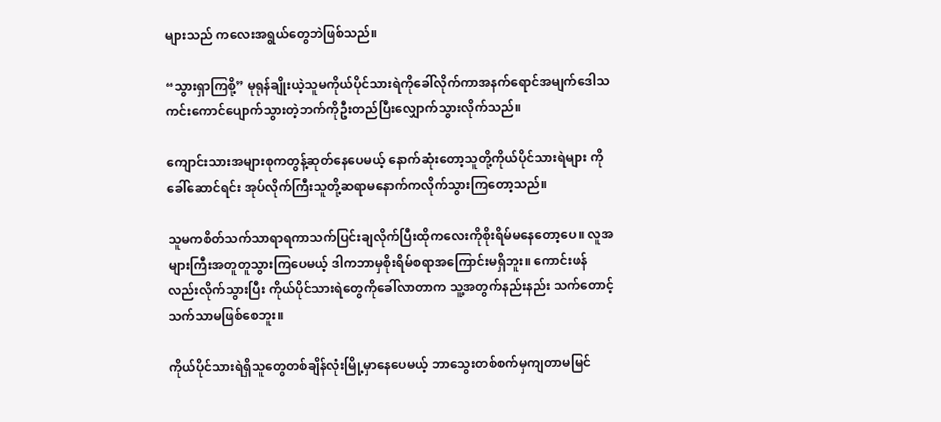များသည် ကလေးအရွယ်တွေဘဲဖြစ်သည်။

“သွားရှာကြစို့” မုရုန်ချိုးယဲ့သူမကိုယ်ပိုင်သားရဲကိုခေါ်လိုက်ကာအနက်ရောင်အမျက်ဒေါသ ကင်းကောင်ပျောက်သွားတဲ့ဘက်ကိုဦးတည်ပြီးလျှောက်သွားလိုက်သည်။

ကျောင်းသားအများစုကတွန့်ဆုတ်နေပေမယ့် နောက်ဆုံးတော့သူတို့ကိုယ်ပိုင်သားရဲများ ကိုခေါ်ဆောင်ရင်း အုပ်လိုက်ကြီးသူတို့ဆရာမနောက်ကလိုက်သွားကြတော့သည်။

သူမကစိတ်သက်သာရာရကာသက်ပြင်းချလိုက်ပြီးထိုကလေးကိုစိုးရိမ်မနေတော့ပေ။ လူအများကြီးအတူတူသွားကြပေမယ့် ဒါကဘာမှစိုးရိမ်စရာအကြောင်းမရှိဘူး။ ကောင်းဖန် လည်းလိုက်သွားပြီး ကိုယ်ပိုင်သားရဲတွေကိုခေါ်လာတာက သူ့အတွက်နည်းနည်း သက်တောင့်သက်သာမဖြစ်စေဘူး။

ကိုယ်ပိုင်သားရဲရှိသူတွေတစ်ချိန်လုံးမြို့မှာနေပေမယ့် ဘာသွေးတစ်စက်မှကျတာမမြင်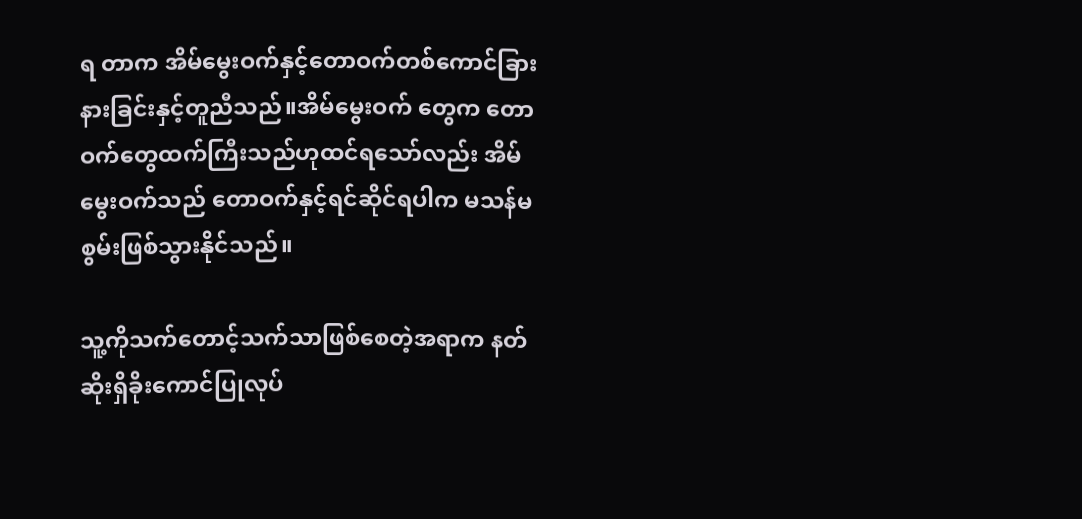ရ တာက အိမ်မွေးဝက်နှင့်တောဝက်တစ်ကောင်ခြားနားခြင်းနှင့်တူညီသည်။အိမ်မွေးဝက် တွေက တောဝက်တွေထက်ကြီးသည်ဟုထင်ရသော်လည်း အိမ်မွေးဝက်သည် တောဝက်နှင့်ရင်ဆိုင်ရပါက မသန်မစွမ်းဖြစ်သွားနိုင်သည်။

သူ့ကိုသက်တောင့်သက်သာဖြစ်စေတဲ့အရာက နတ်ဆိုးရှိခိုးကောင်ပြုလုပ်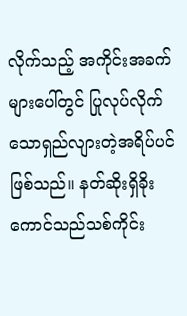လိုက်သည့် အကိုင်းအခက်များပေါ်တွင် ပြုလုပ်လိုက်သောရှည်လျားတဲ့အရိပ်ပင်ဖြစ်သည်။ နတ်ဆိုးရှိခိုးကောင်သည်သစ်ကိုင်း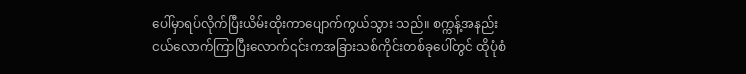ပေါ်မှာရပ်လိုက်ပြီးယိမ်းထိုးကာပျောက်ကွယ်သွား သည်။ စက္ကန့်အနည်းငယ်လောက်ကြာပြီးလောက်၎င်းကအခြားသစ်ကိုင်းတစ်ခုပေါ်တွင် ထိုပုံစံ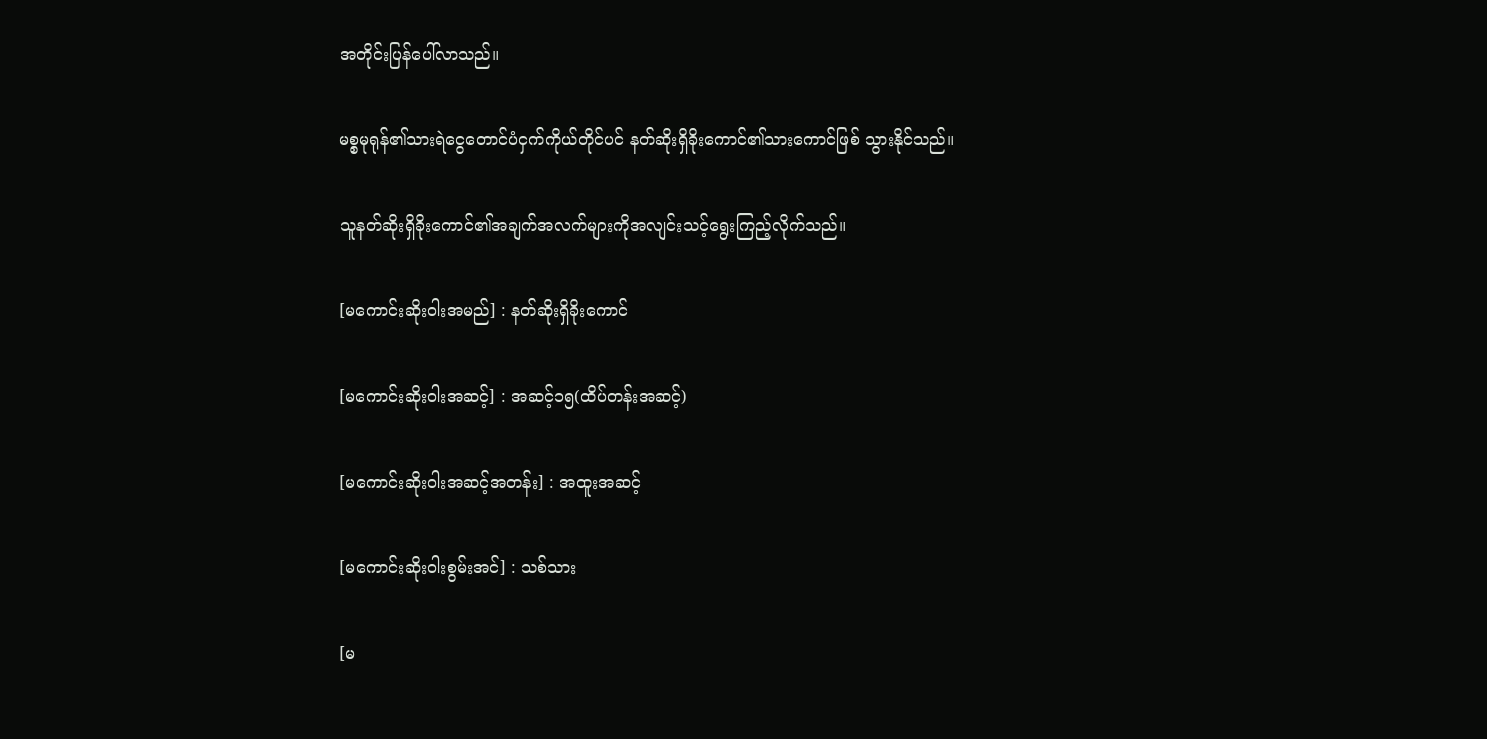အတိုင်းပြန်ပေါ်လာသည်။

မစ္စမုရုန်၏သားရဲငွေတောင်ပံငှက်ကိုယ်တိုင်ပင် နတ်ဆိုးရှိခိုးကောင်၏သားကောင်ဖြစ် သွားနိုင်သည်။

သူနတ်ဆိုးရှိခိုးကောင်၏အချက်အလက်များကိုအလျင်းသင့်ရွေးကြည့်လိုက်သည်။

[မကောင်းဆိုးဝါးအမည်] : နတ်ဆိုးရှိခိုးကောင်

[မကောင်းဆိုးဝါးအဆင့်] : အဆင့်၁၅(ထိပ်တန်းအဆင့်)

[မကောင်းဆိုးဝါးအဆင့်အတန်း] : အထူးအဆင့်

[မကောင်းဆိုးဝါးစွမ်းအင်] : သစ်သား

[မ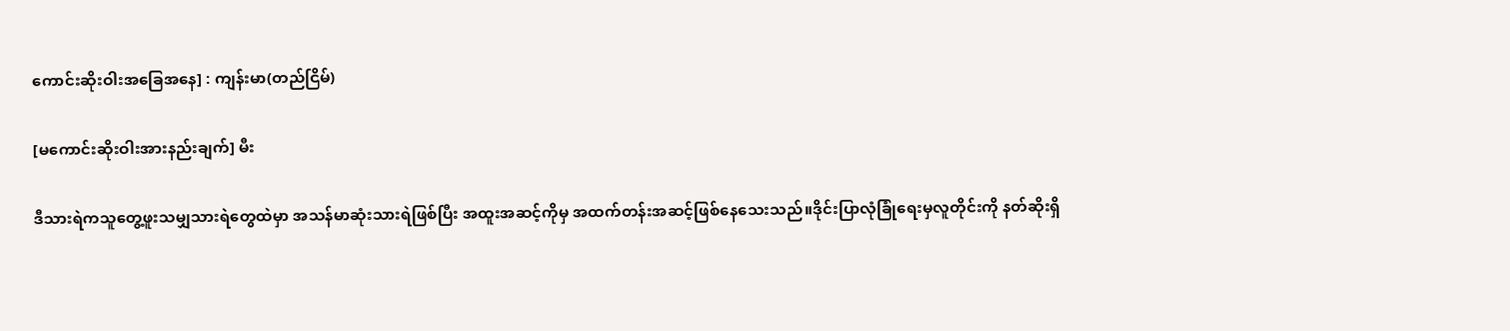ကောင်းဆိုးဝါးအခြေအနေ] : ကျန်းမာ(တည်ငြိမ်)

[မကောင်းဆိုးဝါးအားနည်းချက်] မီး

ဒီသားရဲကသူတွေ့ဖူးသမျှသားရဲတွေထဲမှာ အသန်မာဆုံးသားရဲဖြစ်ပြီး အထူးအဆင့်ကိုမှ အထက်တန်းအဆင့်ဖြစ်နေသေးသည်။ဒိုင်းပြာလုံခြုံရေးမှလူတိုင်းကို နတ်ဆိုးရှိ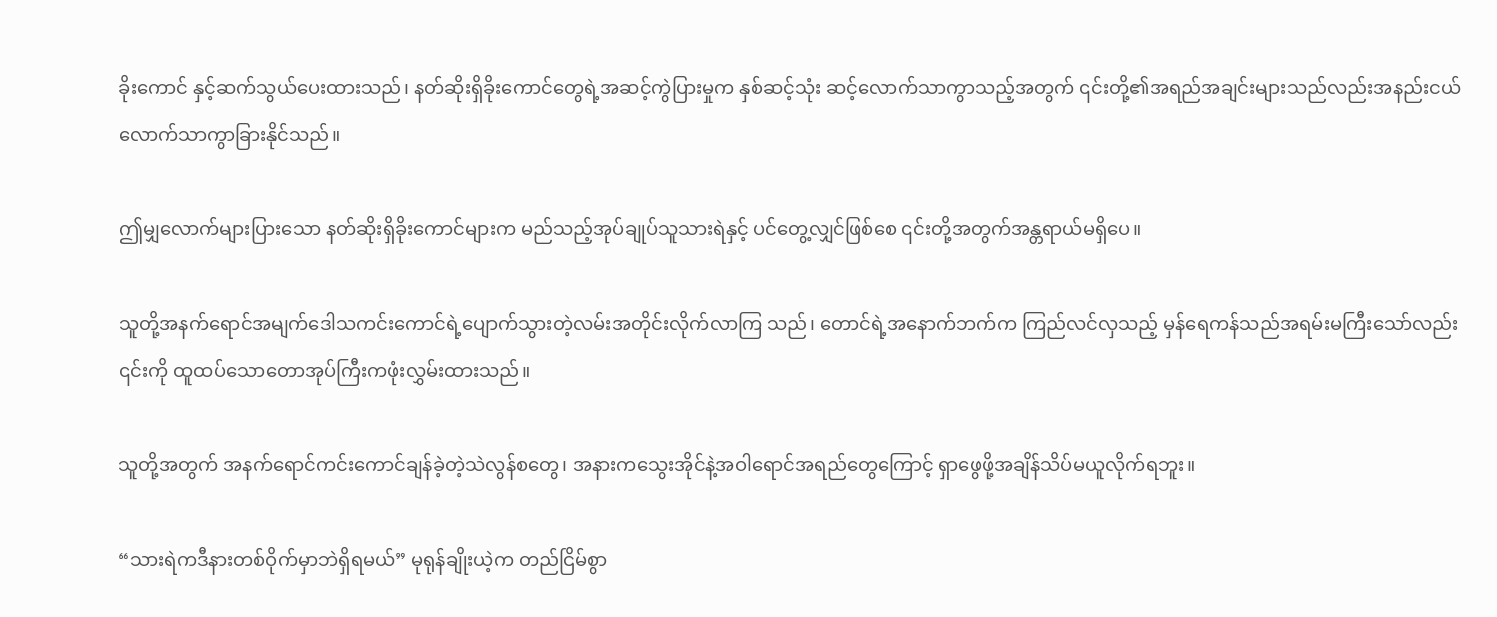ခိုးကောင် နှင့်ဆက်သွယ်ပေးထားသည်၊ နတ်ဆိုးရှိခိုးကောင်တွေရဲ့အဆင့်ကွဲပြားမှုက နှစ်ဆင့်သုံး ဆင့်လောက်သာကွာသည့်အတွက် ၎င်းတို့၏အရည်အချင်းများသည်လည်းအနည်းငယ် လောက်သာကွာခြားနိုင်သည်။

ဤမျှလောက်များပြားသော နတ်ဆိုးရှိခိုးကောင်များက မည်သည့်အုပ်ချုပ်သူသားရဲနှင့် ပင်တွေ့လျှင်ဖြစ်စေ ၎င်းတို့အတွက်အန္တရာယ်မရှိပေ။

သူတို့အနက်ရောင်အမျက်ဒေါသကင်းကောင်ရဲ့ပျောက်သွားတဲ့လမ်းအတိုင်းလိုက်လာကြ သည်၊ တောင်ရဲ့အနောက်ဘက်က ကြည်လင်လှသည့် မှန်ရေကန်သည်အရမ်းမကြီးသော်လည်း ၎င်းကို ထူထပ်သောတောအုပ်ကြီးကဖုံးလွှမ်းထားသည်။

သူတို့အတွက် အနက်ရောင်ကင်းကောင်ချန်ခဲ့တဲ့သဲလွန်စတွေ၊ အနားကသွေးအိုင်နဲ့အဝါရောင်အရည်တွေကြောင့် ရှာဖွေဖို့အချိန်သိပ်မယူလိုက်ရဘူး။

“သားရဲကဒီနားတစ်ဝိုက်မှာဘဲရှိရမယ်” မုရုန်ချိုးယဲ့က တည်ငြိမ်စွာ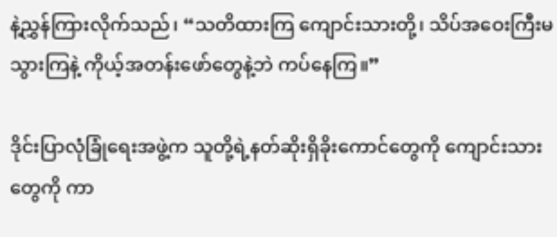နဲ့ညွှန်ကြားလိုက်သည်၊ “သတိထားကြ ကျောင်းသားတို့၊ သိပ်အဝေးကြီးမသွားကြနဲ့ ကိုယ့်အတန်းဖော်တွေနဲ့ဘဲ ကပ်နေကြ။”

ဒိုင်းပြာလုံခြုံရေးအဖွဲ့က သူတို့ရဲ့နတ်ဆိုးရှိခိုးကောင်တွေကို ကျောင်းသားတွေကို ကာ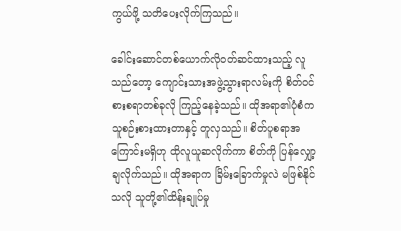ကွယ်ဖို့ သတိပေးလိုက်ကြသည်။

ခေါင်းဆောင်တစ်ယောက်လိုဝတ်ဆင်ထားသည့် လူသည်တော့ ကျောင်းသားအဖွဲ့သွားရာလမ်းကို စိတ်ဝင်စားစရာတစ်ခုလို ကြည့်နေခဲ့သည်။ ထိုအရာ၏ပုံစံက သူစဉ်းစားထားတာနှင့် တူလှသည်။ စိတ်ပူစရာအကြောင်းမရှိဟု ထိုလူယူဆလိုက်ကာ စိတ်ကို ပြန်လျှော့ချလိုက်သည်။ ထိုအရာက ခြိမ်းခြောက်မှုလဲ မဖြစ်နိုင်သလို သူတို့၏ထိန်းချုပ်မှု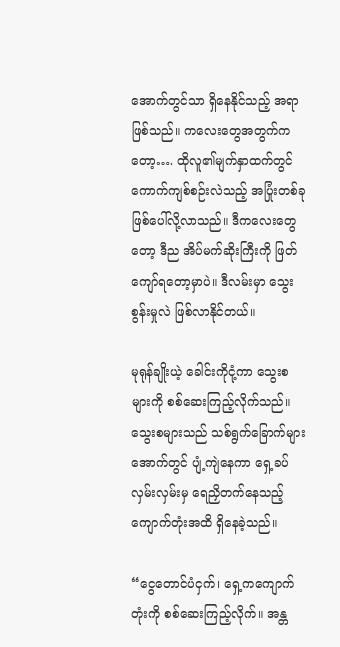အောက်တွင်သာ ရှိနေနိုင်သည့် အရာဖြစ်သည်။ ကလေးတွေအတွက်ကတော့…. ထိုလူ၏မျက်နှာထက်တွင် ကောက်ကျစ်စဉ်းလဲသည့် အပြုံးတစ်ခု ဖြစ်ပေါ်လို့လာသည်။ ဒီကလေးတွေတော့ ဒီည အိပ်မက်ဆိုးကြီးကို ဖြတ်ကျော်ရတော့မှာပဲ။ ဒီလမ်းမှာ သွေးစွန်းမှုလဲ ဖြစ်လာနိုင်တယ်။

မုရုန်ချိုးယဲ့ ခေါင်းကိုငုံ့ကာ သွေးစများကို စစ်ဆေးကြည့်လိုက်သည်။ သွေးစများသည် သစ်ရွက်ခြောက်များအောက်တွင် ပျံ့ကျဲနေကာ ရှေ့ခပ်လှမ်းလှမ်းမှ ရေညှိတက်နေသည့် ကျောက်တုံးအထိ ရှိနေခဲ့သည်။

“ငွေတောင်ပံငှက်၊ ရှေ့ကကျောက်တုံးကို စစ်ဆေးကြည့်လိုက်။ အန္တ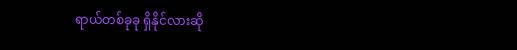ရာယ်တစ်ခုခု ရှိနိုင်လားဆို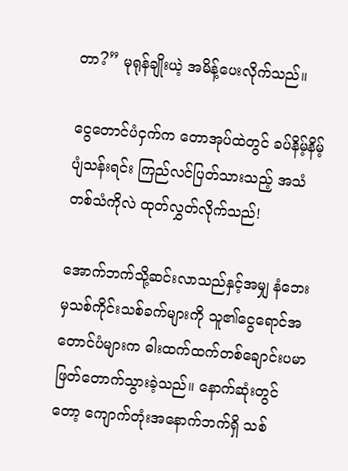တာ?” မုရုန်ချိုးယဲ့ အမိန့်ပေးလိုက်သည်။

ငွေတောင်ပံငှက်က တောအုပ်ထဲတွင် ခပ်နိမ့်နိမ့်ပျံသန်းရင်း ကြည်လင်ပြတ်သားသည့် အသံတစ်သံကိုလဲ ထုတ်လွှတ်လိုက်သည်!

အောက်ဘက်သို့ဆင်းလာသည်နှင့်အမျှ နံဘေးမှသစ်ကိုင်းသစ်ခက်များကို သူ၏ငွေရောင်အတောင်ပံများက ဓါးထက်ထက်တစ်ချောင်းပမာ ဖြတ်တောက်သွားခဲ့သည်။ နောက်ဆုံးတွင်တော့ ကျောက်တုံးအနောက်ဘက်ရှိ သစ်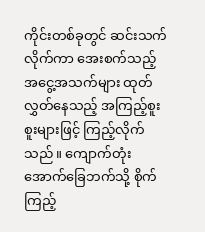ကိုင်းတစ်ခုတွင် ဆင်းသက်လိုက်ကာ အေးစက်သည့် အငွေ့အသက်များ ထုတ်လွှတ်နေသည့် အကြည့်စူးစူးများဖြင့် ကြည့်လိုက်သည်။ ကျောက်တုံးအောက်ခြေဘက်သို့ စိုက်ကြည့်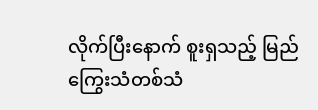လိုက်ပြီးနောက် စူးရှသည့် မြည်ကြွေးသံတစ်သံ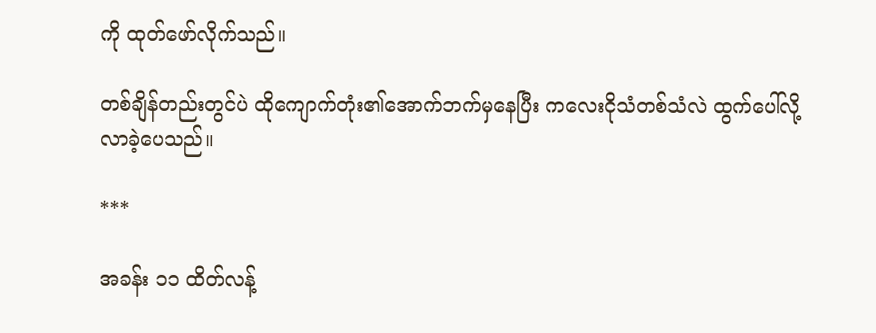ကို ထုတ်ဖော်လိုက်သည်။

တစ်ချိန်တည်းတွင်ပဲ ထိုကျောက်တုံး၏အောက်ဘက်မှနေပြီး ကလေးငိုသံတစ်သံလဲ ထွက်ပေါ်လို့လာခဲ့ပေသည်။

***

အခန်း ၁၁ ထိတ်လန့်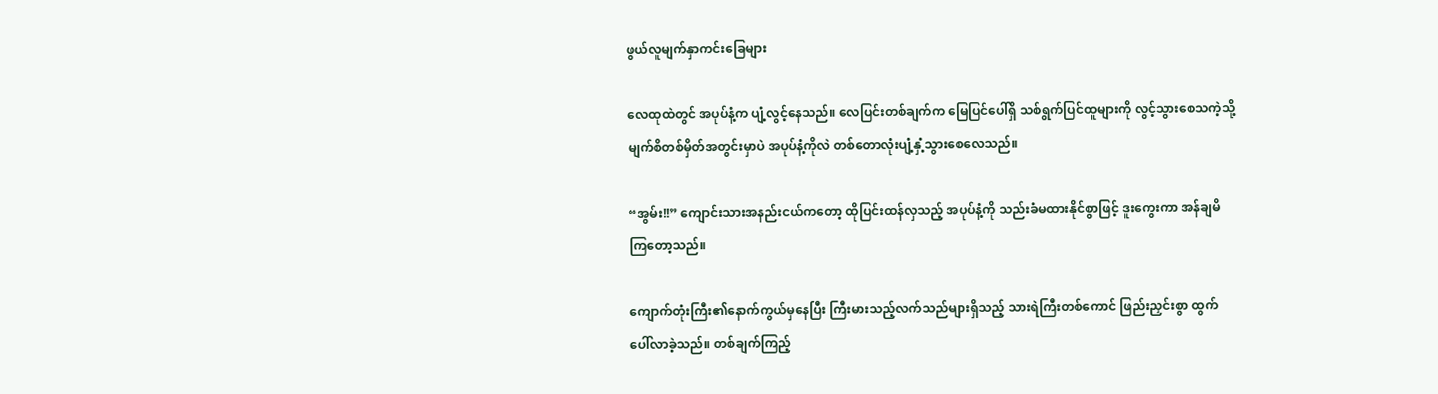ဖွယ်လူမျက်နှာကင်းခြေများ

လေထုထဲတွင် အပုပ်နံ့က ပျံ့လွင့်နေသည်။ လေပြင်းတစ်ချက်က မြေပြင်ပေါ်ရှိ သစ်ရွက်ပြင်ထူများကို လွင့်သွားစေသကဲ့သို့ မျက်စိတစ်မှိတ်အတွင်းမှာပဲ အပုပ်နံ့ကိုလဲ တစ်တောလုံးပျံ့နှံ့သွားစေလေသည်။

“အွမ်း!!” ကျောင်းသားအနည်းငယ်ကတော့ ထိုပြင်းထန်လှသည့် အပုပ်နံ့ကို သည်းခံမထားနိုင်စွာဖြင့် ဒူးကွေးကာ အန်ချမိကြတော့သည်။

ကျောက်တုံးကြီး၏နောက်ကွယ်မှနေပြီး ကြီးမားသည့်လက်သည်များရှိသည့် သားရဲကြီးတစ်ကောင် ဖြည်းညှင်းစွာ ထွက်ပေါ်လာခဲ့သည်။ တစ်ချက်ကြည့်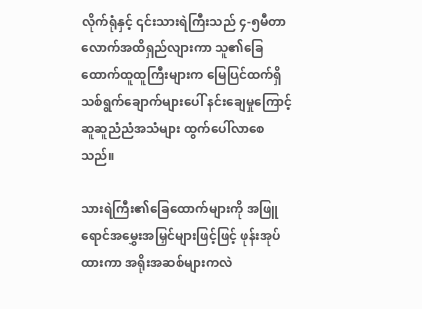လိုက်ရုံနှင့် ၎င်းသားရဲကြီးသည် ၄-၅မီတာလောက်အထိရှည်လျားကာ သူ၏ခြေထောက်ထူထူကြီးများက မြေပြင်ထက်ရှိ သစ်ရွက်ချောက်များပေါ် နင်းချေမှုကြောင့် ဆူဆူညံညံအသံများ ထွက်ပေါ်လာစေသည်။

သားရဲကြီး၏ခြေထောက်များကို အဖြူရောင်အမွှေးအမြှင်များဖြင့်ဖြင့် ဖုန်းအုပ်ထားကာ အရိုးအဆစ်များကလဲ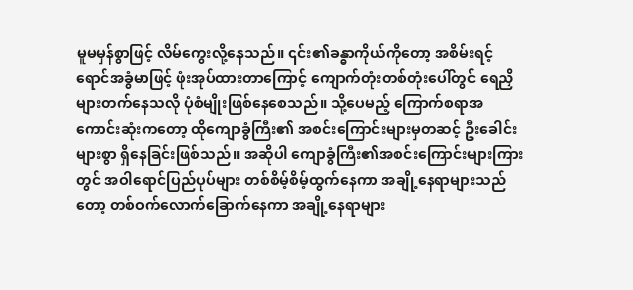မူမမှန်စွာဖြင့် လိမ်ကွေးလို့နေသည်။ ၎င်း၏ခန္ဓာကိုယ်ကိုတော့ အစိမ်းရင့်ရောင်အခွံမာဖြင့် ဖုံးအုပ်ထားတာကြောင့် ကျောက်တုံးတစ်တုံးပေါ်တွင် ရေညှိများတက်နေသလို ပုံစံမျိုးဖြစ်နေစေသည်။ သို့ပေမည့် ကြောက်စရာအကောင်းဆုံးကတော့ ထိုကျောခွံကြီး၏ အစင်းကြောင်းများမှတဆင့် ဦးခေါင်းများစွာ ရှိနေခြင်းဖြစ်သည်။ အဆိုပါ ကျောခွံကြီး၏အစင်းကြောင်းများကြားတွင် အဝါရောင်ပြည်ပုပ်များ တစ်စိမ့်စိမ့်ထွက်နေကာ အချို့နေရာများသည်တော့ တစ်ဝက်လောက်ခြောက်နေကာ အချို့နေရာများ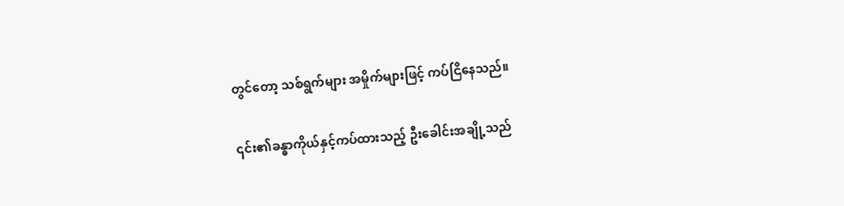တွင်တော့ သစ်ရွက်များ အမှိုက်များဖြင့် ကပ်ငြိနေသည်။

၎င်း၏ခန္ဓာကိုယ်နှင့်ကပ်ထားသည့် ဦးခေါင်းအချို့သည်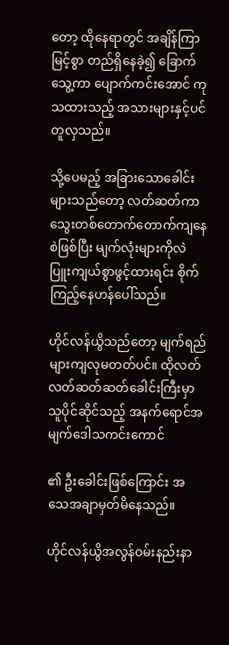တော့ ထိုနေရာတွင် အချိန်ကြာမြင့်စွာ တည်ရှိနေခဲ့၍ ခြောက်သွေ့ကာ ပျောက်ကင်းအောင် ကုသထားသည့် အသားများနှင့်ပင် တူလှသည်။

သို့ပေမည့် အခြားသောခေါင်းများသည်တော့ လတ်ဆတ်ကာ သွေးတစ်တောက်တောက်ကျနေစဲဖြစ်ပြီး မျက်လုံးများကိုလဲ ပြူးကျယ်စွာဖွင့်ထားရင်း စိုက်ကြည့်နေဟန်ပေါ်သည်။

ဟိုင်လန်ယွိသည်တော့ မျက်ရည်များကျလုမတတ်ပင်။ ထိုလတ်လတ်ဆတ်ဆတ်ခေါင်းကြီးမှာ သူပိုင်ဆိုင်သည့် အနက်ရောင်အမျက်ဒေါသကင်းကောင်

၏ ဦးခေါင်းဖြစ်ကြောင်း အသေအချာမှတ်မိနေသည်။

ဟိုင်လန်ယွိအလွန်ဝမ်းနည်းနာ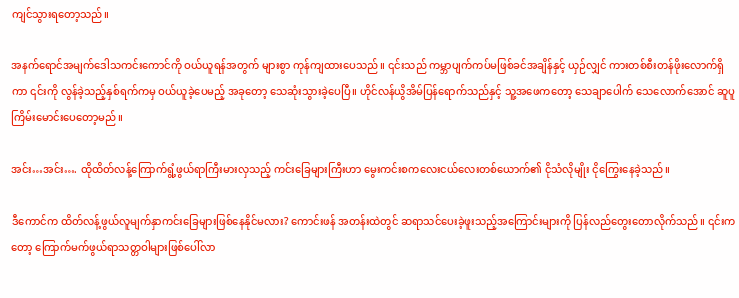ကျင်သွားရတော့သည်။

အနက်ရောင်အမျက်ဒေါသကင်းကောင်ကို ဝယ်ယူရန်အတွက် များစွာ ကုန်ကျထားပေသည်။ ၎င်းသည် ကမ္ဘာပျက်ကပ်မဖြစ်ခင်အချိန်နှင့် ယှဉ်လျှင် ကားတစ်စီးတန်ဖိုးလောက်ရှိကာ ၎င်းကို လွန်ခဲ့သည့်နှစ်ရက်ကမှ ဝယ်ယူခဲ့ပေမည့် အခုတော့ သေဆုံးသွားခဲ့ပေပြီ။ ဟိုင်လန်ယွိအိမ်ပြန်ရောက်သည်နှင့် သူ့အဖေကတော့ သေချာပေါက် သေလောက်အောင် ဆူပူကြိမ်းမောင်းပေတော့မည်။

အင်း…အင်း…. ထိုထိတ်လန့်ကြောက်ရွံ့ဖွယ်ရာကြီးမားလှသည့် ကင်းခြေများကြီးဟာ မွေးကင်းစကလေးငယ်လေးတစ်ယောက်၏ ငိုသံလိုမျိုး ငိုကြွေးနေခဲ့သည်။

ဒီကောင်က ထိတ်လန့်ဖွယ်လူမျက်နှာကင်းခြေများဖြစ်နေနိုင်မလား? ကောင်းဖန် အတန်းထဲတွင် ဆရာသင်ပေးခဲ့ဖူးသည့်အကြောင်းများကို ပြန်လည်တွေးတောလိုက်သည်။ ၎င်းကတော့ ကြောက်မက်ဖွယ်ရာသတ္တဝါများဖြစ်ပေါ်လာ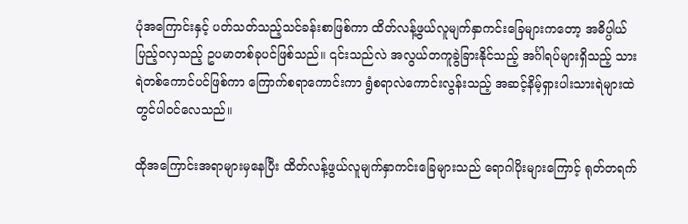ပုံအကြောင်းနှင့် ပတ်သတ်သည့်သင်ခန်းစာဖြစ်ကာ ထိတ်လန့်ဖွယ်လူမျက်နှာကင်းခြေများကတော့ အဓိပ္ပါယ်ပြည့်ဝလှသည့် ဥပမာတစ်ခုပင်ဖြစ်သည်။ ၎င်းသည်လဲ အလွယ်တကူခွဲခြားနိုင်သည့် အင်္ဂါရပ်များရှိသည့် သားရဲတစ်ကောင်ပင်ဖြစ်ကာ ကြောက်စရာကောင်းကာ ရွံစရာလဲကောင်းလွန်းသည့် အဆင့်နိမ့်ရှားပါးသားရဲများထဲတွင်ပါဝင်လေသည်။

ထိုအကြောင်းအရာများမှနေပြီး ထိတ်လန့်ဖွယ်လူမျက်နှာကင်းခြေများသည် ရောဂါပိုးများကြောင့် ရုတ်တရက်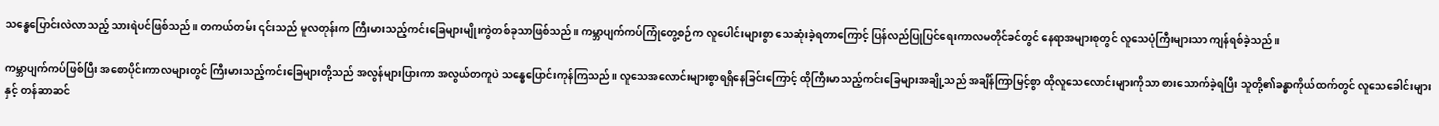သန္ဓေပြောင်းလဲလာသည့် သားရဲပင်ဖြစ်သည်။ တကယ်တမ်း ၎င်းသည် မူလတုန်းက ကြီးမားသည့်ကင်းခြေများမျိုးကွဲတစ်ခုသာဖြစ်သည်။ ကမ္ဘာပျက်ကပ်ကြုံတွေ့စဉ်က လူပေါင်းများစွာ သေဆုံးခဲ့ရတာကြောင့် ပြန်လည်ပြုပြင်ရေးကာလမတိုင်ခင်တွင် နေရာအများစုတွင် လူသေပုံကြီးများသာ ကျန်ရစ်ခဲ့သည်။

ကမ္ဘာပျက်ကပ်ဖြစ်ပြီး အစောပိုင်းကာလများတွင် ကြီးမားသည့်ကင်းခြေများတို့သည် အလွန်များပြားကာ အလွယ်တကူပဲ သန္ဓေပြောင်းကုန်ကြသည်။ လူသေအလောင်းများစွာရရှိနေခြင်းကြောင့် ထိုကြီးမာသည့်ကင်းခြေများအချို့သည် အချိန်ကြာမြင့်စွာ ထိုလူသေလောင်းများကိုသာ စားသောက်ခဲ့ရပြီး သူတို့၏ခန္ဓာကိုယ်ထက်တွင် လူသေခေါင်းများနှင့် တန်ဆာဆင်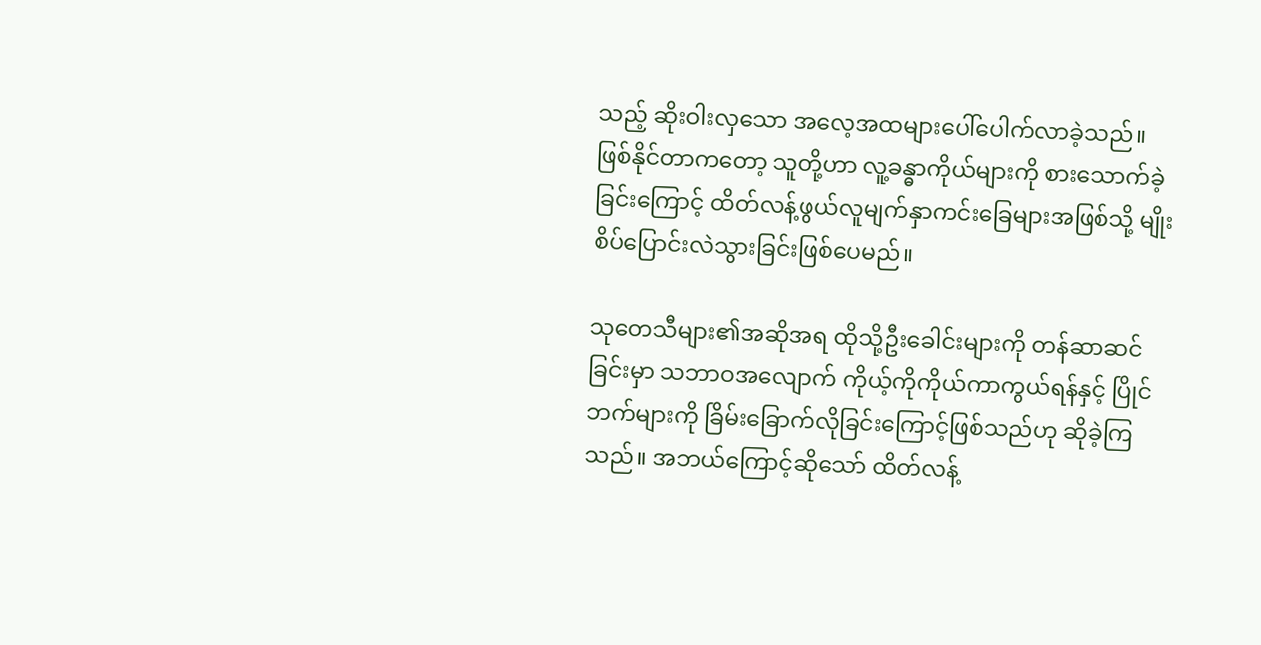သည့် ဆိုးဝါးလှသော အလေ့အထများပေါ်ပေါက်လာခဲ့သည်။ ဖြစ်နိုင်တာကတော့ သူတို့ဟာ လူ့ခန္ဓာကိုယ်များကို စားသောက်ခဲ့ခြင်းကြောင့် ထိတ်လန့်ဖွယ်လူမျက်နှာကင်းခြေများအဖြစ်သို့ မျိုးစိပ်ပြောင်းလဲသွားခြင်းဖြစ်ပေမည်။

သုတေသီများ၏အဆိုအရ ထိုသို့ဦးခေါင်းများကို တန်ဆာဆင်ခြင်းမှာ သဘာဝအလျောက် ကိုယ့်ကိုကိုယ်ကာကွယ်ရန်နှင့် ပြိုင်ဘက်များကို ခြိမ်းခြောက်လိုခြင်းကြောင့်ဖြစ်သည်ဟု ဆိုခဲ့ကြသည်။ အဘယ်ကြောင့်ဆိုသော် ထိတ်လန့်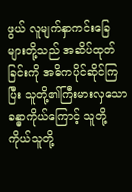ဖွယ် လူမျက်နှာကင်းခြေများတို့သည် အဆိပ်ထုတ်ခြင်းကို အဓိကပိုင်ဆိုင်ကြပြီး သူတို့၏ကြီးမားလှသော ခန္ဓာကိုယ်ကြောင့် သူတို့ကိုယ်သူတို့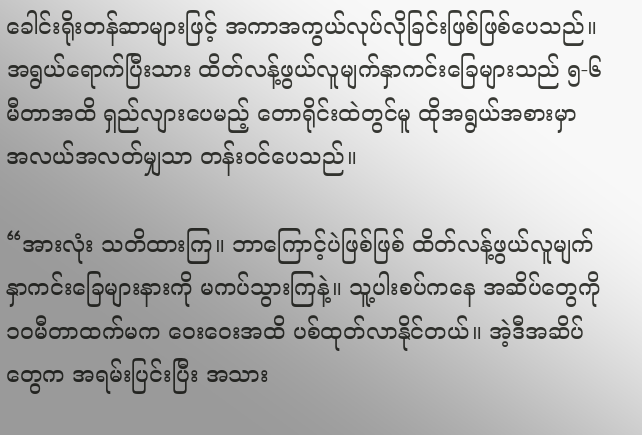ခေါင်းရိုးတန်ဆာများဖြင့် အကာအကွယ်လုပ်လိုခြင်းဖြစ်ဖြစ်ပေသည်။ အရွယ်ရောက်ပြီးသား ထိတ်လန့်ဖွယ်လူမျက်နှာကင်းခြေများသည် ၅-၆မီတာအထိ ရှည်လျားပေမည့် တောရိုင်းထဲတွင်မူ ထိုအရွယ်အစားမှာ အလယ်အလတ်မျှသာ တန်းဝင်ပေသည်။

“အားလုံး သတိထားကြ။ ဘာကြောင့်ပဲဖြစ်ဖြစ် ထိတ်လန့်ဖွယ်လူမျက်နှာကင်းခြေများနားကို မကပ်သွားကြနဲ့။ သူ့ပါးစပ်ကနေ အဆိပ်တွေကို ၁၀မီတာထက်မက ဝေးဝေးအထိ ပစ်ထုတ်လာနိုင်တယ်။ အဲ့ဒီအဆိပ်တွေက အရမ်းပြင်းပြီး အသား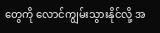တွေကို လောင်ကျွမ်းသွားနိုင်လို့ အ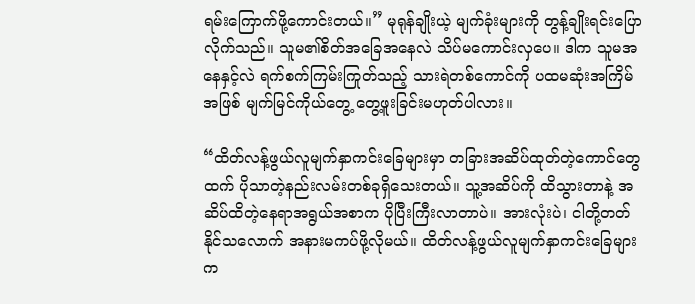ရမ်းကြောက်ဖို့ကောင်းတယ်။” မုရုန်ချိုးယဲ့ မျက်ခုံးများကို တွန့်ချိုးရင်းပြောလိုက်သည်။ သူမ၏စိတ်အခြေအနေလဲ သိပ်မကောင်းလှပေ။ ဒါက သူမအနေနှင့်လဲ ရက်စက်ကြမ်းကြုတ်သည့် သားရဲတစ်ကောင်ကို ပထမဆုံးအကြိမ်အဖြစ် မျက်မြင်ကိုယ်တွေ့ တွေ့ဖူးခြင်းမဟုတ်ပါလား။

“ထိတ်လန့်ဖွယ်လူမျက်နှာကင်းခြေများမှာ တခြားအဆိပ်ထုတ်တဲ့ကောင်တွေထက် ပိုသာတဲ့နည်းလမ်းတစ်ခုရှိသေးတယ်။ သူ့အဆိပ်ကို ထိသွားတာနဲ့ အဆိပ်ထိတဲ့နေရာအရွယ်အစာက ပိုပြီးကြီးလာတာပဲ။ အားလုံးပဲ၊ ငါတို့တတ်နိုင်သလောက် အနားမကပ်ဖို့လိုမယ်။ ထိတ်လန့်ဖွယ်လူမျက်နှာကင်းခြေများက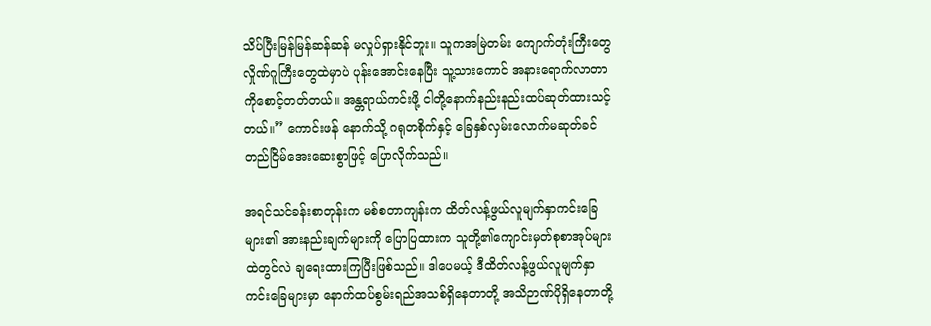သိပ်ပြီးမြန်မြန်ဆန်ဆန် မလှုပ်ရှားနိုင်ဘူး။ သူကအမြဲတမ်း ကျောက်တုံးကြီးတွေ လှိုဏ်ဂူကြီးတွေထဲမှာပဲ ပုန်းအောင်းနေပြီး သူ့သားကောင် အနားရောက်လာတာကိုစောင့်တတ်တယ်။ အန္တရာယ်ကင်းဖို့ ငါတို့နောက်နည်းနည်းထပ်ဆုတ်ထားသင့်တယ်။” ကောင်းဖန် နောက်သို့ ဂရုတစိုက်နှင့် ခြေနှစ်လှမ်းလောက်မဆုတ်ခင် တည်ငြိမ်အေးဆေးစွာဖြင့် ပြောလိုက်သည်။

အရင်သင်ခန်းစာတုန်းက မစ်စတာကျန်းက ထိတ်လန့်ဖွယ်လူမျက်နှာကင်းခြေများ၏ အားနည်းချက်များကို ပြောပြထားက သူတို့၏ကျောင်းမှတ်စုစာအုပ်များထဲတွင်လဲ ချရေးထားကြပြီးဖြစ်သည်။ ဒါပေမယ့် ဒီထိတ်လန့်ဖွယ်လူမျက်နှာကင်းခြေများမှာ နောက်ထပ်စွမ်းရည်အသစ်ရှိနေတာတို့ အသိဉာဏ်ပိုရှိနေတာတို့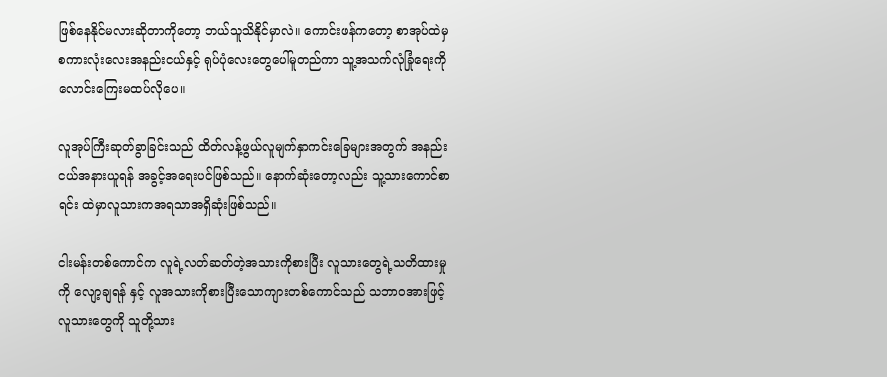ဖြစ်နေနိုင်မလားဆိုတာကိုတော့ ဘယ်သူသိနိုင်မှာလဲ။ ကောင်းဖန်ကတော့ စာအုပ်ထဲမှ စကားလုံးလေးအနည်းငယ်နှင့် ရုပ်ပုံလေးတွေပေါ်မူတည်ကာ သူ့အသက်လုံခြုံရေးကို လောင်းကြေးမထပ်လိုပေ။

လူအုပ်ကြီးဆုတ်ခွာခြင်းသည် ထိတ်လန့်ဖွယ်လူမျက်နှာကင်းခြေများအတွက် အနည်း ငယ်အနားယူရန် အခွင့်အရေးပင်ဖြစ်သည်။ နောက်ဆုံးတော့လည်း သူ့သားကောင်စာရင်း ထဲမှာလူသားကအရသာအရှိဆုံးဖြစ်သည်။

ငါးမန်းတစ်ကောင်က လူရဲ့လတ်ဆတ်တဲ့အသားကိုစားပြီး လူသားတွေရဲ့သတိထားမှုကို လျော့ချရန် နှင့် လူအသားကိုစားပြီးသောကျားတစ်ကောင်သည် သဘာဝအားဖြင့် လူသားတွေကို သူတို့သား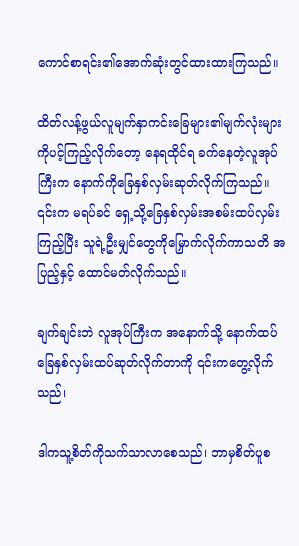ကောင်စာရင်း၏အောက်ဆုံးတွင်ထားထားကြသည်။

ထိတ်လန့်ဖွယ်လူမျက်နှာကင်းခြေများ၏မျက်လုံးများကိုပင့်ကြည့်လိုက်တော့ နေရထိုင်ရ ခက်နေတဲ့လူအုပ်ကြီးက နောက်ကိုခြေနှစ်လှမ်းဆုတ်လိုက်ကြသည်။ ၎င်းက မရပ်ခင် ရှေ့သို့ခြေနှစ်လှမ်းအစမ်းထပ်လှမ်းကြည့်ပြီး သူရဲ့ဦးမျှင်တွေကိုမြှောက်လိုက်ကာသတိ အပြည့်နှင့် ထောင်မတ်လိုက်သည်။

ချက်ချင်းဘဲ လူအုပ်ကြီးက အနောက်သို့ နောက်ထပ်ခြေနှစ်လှမ်းထပ်ဆုတ်လိုက်တာကို ၎င်းကတွေ့လိုက်သည်၊

ဒါကသူ့စိတ်ကိုသက်သာလာစေသည်၊ ဘာမှစိတ်ပူစ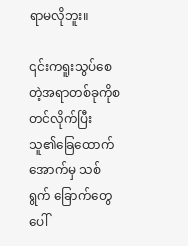ရာမလိုဘူး။

၎င်းကရူးသွပ်စေတဲ့အရာတစ်ခုကိုစတင်လိုက်ပြီး သူ၏ခြေထောက်အောက်မှ သစ်ရွက် ခြောက်တွေပေါ်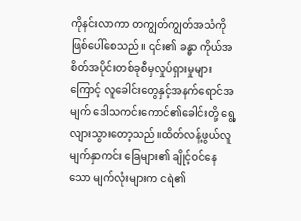ကိုနင်းလာကာ တကျွတ်ကျွတ်အသံကိုဖြစ်ပေါ်စေသည်။ ၎င်း၏ ခန္ဓာ ကိုယ်အစိတ်အပိုင်းတစ်ခုစီမှလှုပ်ရှားမှုများကြောင့် လူခေါင်းတွေနှင့်အနက်ရောင်အမျက် ဒေါသကင်းကောင်၏ခေါင်းတို့ ရွေ့လျားသွားတော့သည်။ထိတ်လန့်ဖွယ်လူမျက်နှာကင်း‌ ခြေများ၏ ချိုင့်ဝင်နေသော မျက်လုံးများက ငရဲ၏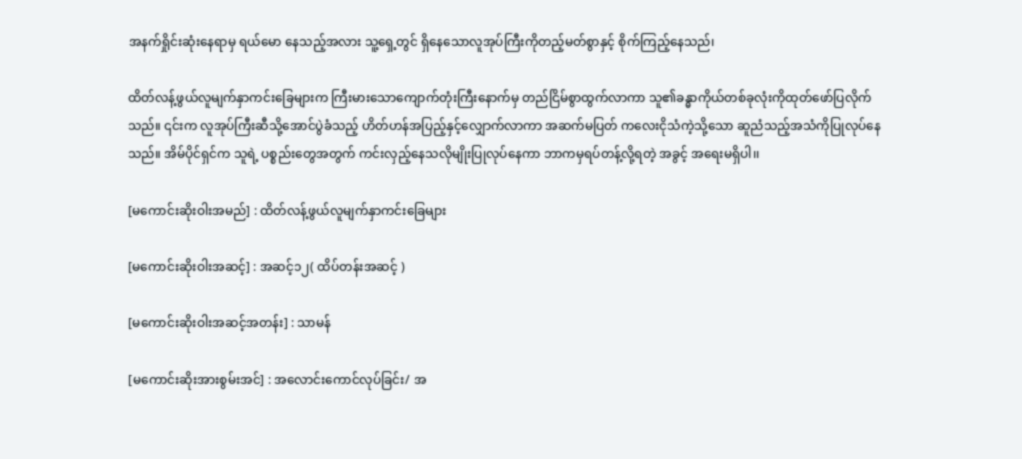အနက်ရှိုင်းဆုံးနေရာမှ ရယ်မော နေသည့်အလား သူ့ရှေ့တွင် ရှိနေသောလူအုပ်ကြီးကိုတည့်မတ်စွာနှင့် စိုက်ကြည့်နေသည်၊

ထိတ်လန့်ဖွယ်လူမျက်နှာကင်းခြေများက ကြီးမားသောကျောက်တုံးကြီး‌နောက်မှ တည်ငြိမ်စွာထွက်လာကာ သူ၏ခန္ဓာကိုယ်တစ်ခုလုံးကိုထုတ်ဖော်ပြလိုက်သည်။ ၎င်းက လူအုပ်ကြီးဆီသို့အောင်ပွဲခံသည့် ဟိတ်ဟန်အပြည့်နှင့်လျှောက်လာကာ အဆက်မပြတ် ကလေးငိုသံကဲ့သို့သော ဆူညံသည့်အသံကိုပြုလုပ်နေသည်။ အိမ်ပိုင်ရှင်က သူရဲ့ ပစ္စည်းတွေအတွက် ကင်းလှည့်နေသလိုမျိုးပြုလုပ်နေကာ ဘာကမှရပ်တန့်လို့ရတဲ့ အခွင့် အရေးမရှိပါ၊၊

[မကောင်းဆိုးဝါးအမည်] : ထိတ်လန့်ဖွယ်လူမျက်နှာကင်းခြေများ

[မကောင်းဆိုးဝါးအဆင့်] : အဆင့်၁၂( ထိပ်တန်းအဆင့် )

[မကောင်းဆိုးဝါးအဆင့်အတန်း] : သာမန်

[မကောင်းဆိုးအားစွမ်းအင်] : အလောင်းကောင်လုပ်ခြင်း/ အ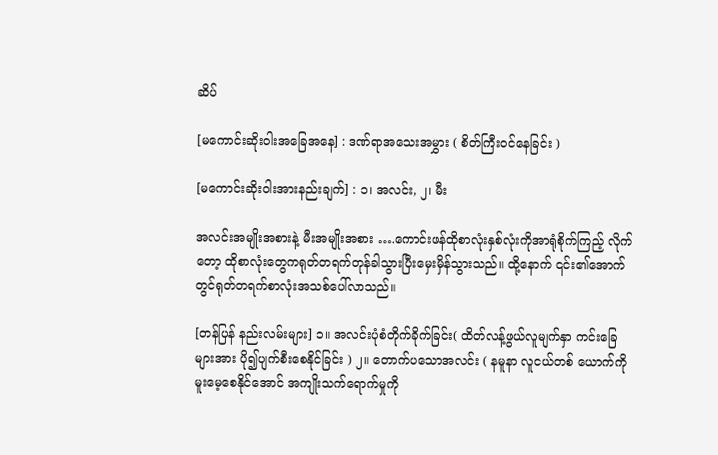ဆိပ်

[မကောင်းဆိုးဝါးအခြေအနေ] : ဒဏ်ရာအသေးအမွှား ( စိတ်ကြီးဝင်နေခြင်း )

[မကောင်းဆိုးဝါးအားနည်းချက်] : ၁၊ အလင်း, ၂၊ မီး

အလင်းအမျိုးအစားနဲ့ မီးအမျိုးအစား ….ကောင်းဖန်ထိုစာလုံးနှစ်လုံးကိုအာရုံစိုက်ကြည့် လိုက်တော့ ထိုစာလုံးတွေကရုတ်တရက်တုန်ခါသွားပြီးမှေးမှိန်သွားသည်။ ထို့နောက် ၎င်း၏အောက်တွင်ရုတ်တရက်စာလုံးအသစ်ပေါ်လာသည်။

[တန်ပြန် နည်းလမ်းများ] ၁။ အလင်းပုံစံတိုက်ခိုက်ခြင်း( ထိတ်လန့်ဖွယ်လူမျက်နှာ ကင်းခြေများအား ပို၍ပျက်စီးစေနိုင်ခြင်း ) ၂။ တောက်ပသောအလင်း ( နမူနာ လူငယ်တစ် ယောက်ကို မူးမေ့စေနိုင်အောင် အကျိုးသက်ရောက်မှုကို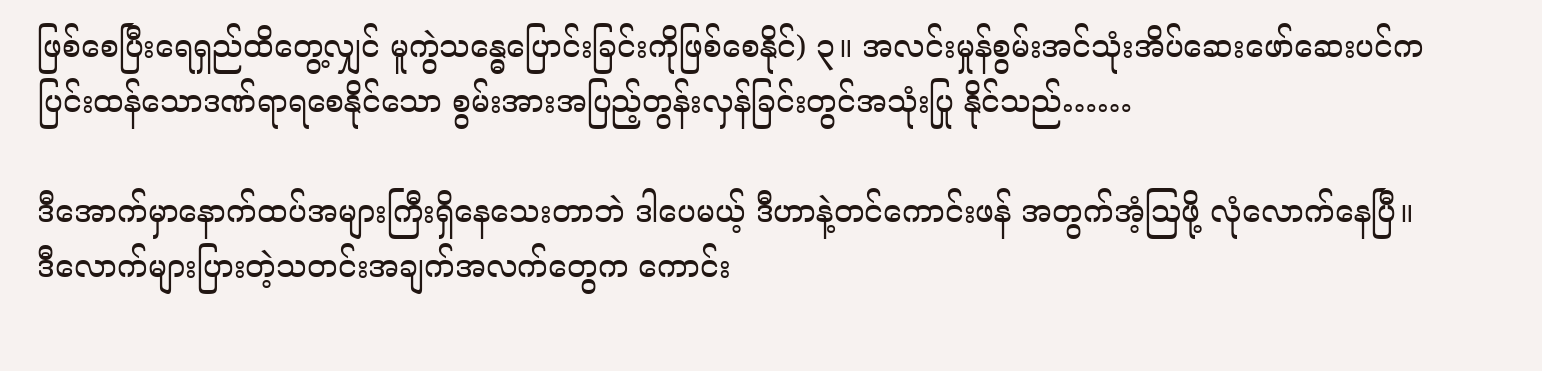ဖြစ်စေပြီးရေရှည်ထိတွေ့လျှင် မူကွဲသန္ဓေပြောင်းခြင်းကိုဖြစ်စေနိုင်) ၃။ အလင်းမှုန်စွမ်းအင်သုံးအိပ်ဆေးဖော်ဆေးပင်က ပြင်းထန်သောဒဏ်ရာရစေနိုင်သော စွမ်းအားအပြည့်တွန်းလှန်ခြင်းတွင်အသုံးပြု နိုင်သည်……

ဒီအောက်မှာနောက်ထပ်အများကြီးရှိနေသေးတာဘဲ ဒါပေမယ့် ဒီဟာနဲ့တင်ကောင်းဖန် အတွက်အံ့ဩဖို့ လုံလောက်နေပြီ။ ဒီလောက်များပြားတဲ့သတင်းအချက်အလက်တွေက ကောင်း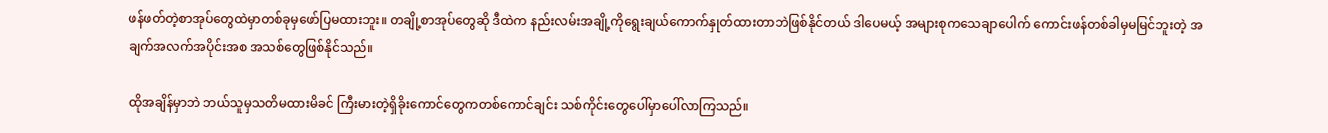ဖန်ဖတ်တဲ့စာအုပ်တွေထဲမှာတစ်ခုမှဖော်ပြမထားဘူး။ တချို့စာအုပ်တွေဆို ဒီထဲက နည်းလမ်းအချို့ကိုရွေးချယ်ကောက်နှုတ်ထားတာဘဲဖြစ်နိုင်တယ် ဒါပေမယ့် အများစုကသေချာပေါက် ကောင်းဖန်တစ်ခါမှမမြင်ဘူးတဲ့ အချက်အလက်အပိုင်းအစ အသစ်တွေဖြစ်နိုင်သည်။

ထိုအချိန်မှာဘဲ ဘယ်သူမှသတိမထားမိခင် ကြီးမားတဲ့ရှိခိုးကောင်တွေကတစ်ကောင်ချင်း သစ်ကိုင်းတွေပေါ်မှာပေါ်လာကြသည်။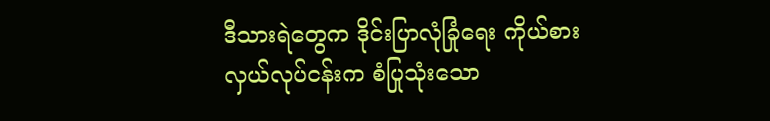ဒီသားရဲတွေက ဒိုင်းပြာလုံခြုံရေး ကိုယ်စားလှယ်လုပ်ငန်းက စံပြုသုံးသော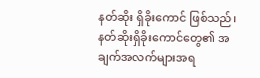နတ်ဆိုး ရှိခိုးကောင် ဖြစ်သည်၊ နတ်ဆိုးရှိခိုးကောင်တွေ၏ အချက်အလက်များအရ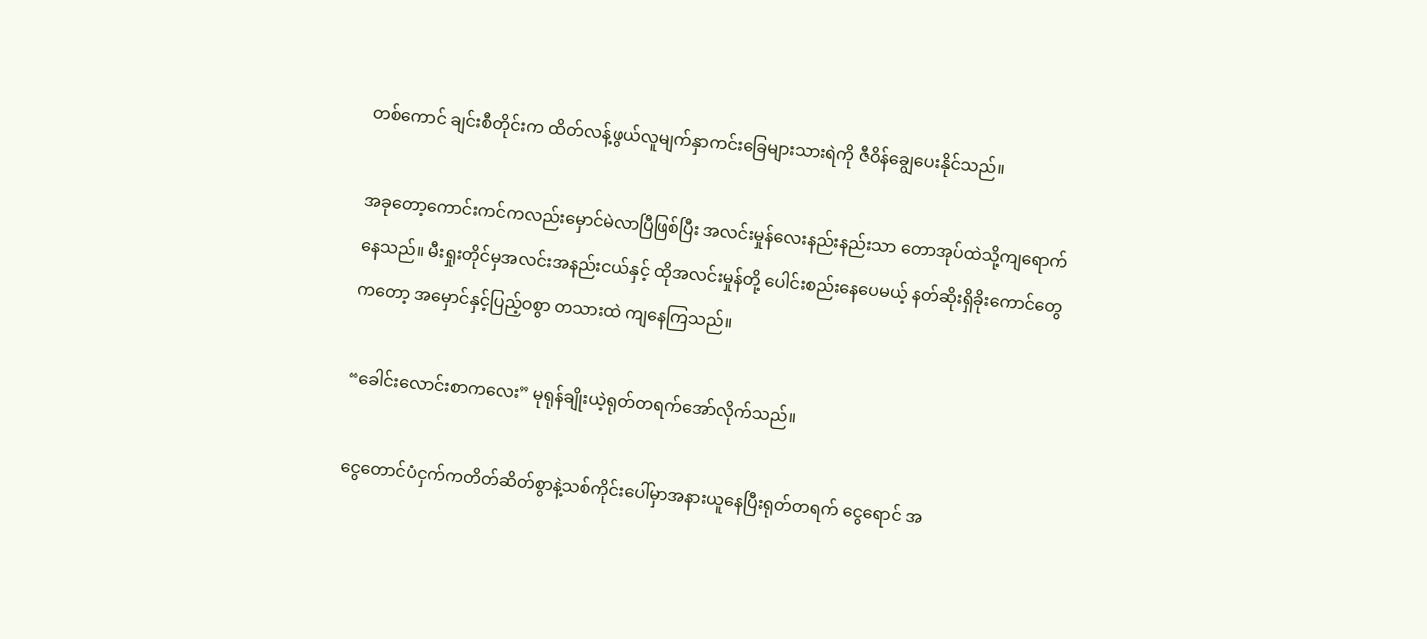တစ်ကောင် ချင်းစီတိုင်းက ထိတ်လန့်ဖွယ်လူမျက်နှာကင်းခြေများသားရဲကို ဇီဝိန်ချွေပေးနိုင်သည်။

အခုတော့ကောင်းကင်ကလည်းမှောင်မဲလာပြီဖြစ်ပြီး အလင်းမှုန်လေးနည်းနည်းသာ တောအုပ်ထဲသို့ကျရောက်နေသည်။ မီးရှုးတိုင်မှအလင်းအနည်းငယ်နှင့် ထိုအလင်းမှုန်တို့ ပေါင်းစည်းနေပေမယ့် နတ်ဆိုးရှိခိုးကောင်တွေကတော့ အမှောင်နှင့်ပြည့်ဝစွာ တသားထဲ ကျနေကြသည်။

“ခေါင်းလောင်းစာကလေး” မုရုန်ချိုးယဲ့ရုတ်တရက်အော်လိုက်သည်။

ငွေတောင်ပံငှက်ကတိတ်ဆိတ်စွာနဲ့သစ်ကိုင်းပေါ်မှာအနားယူနေပြီးရုတ်တရက် ငွေရောင် အ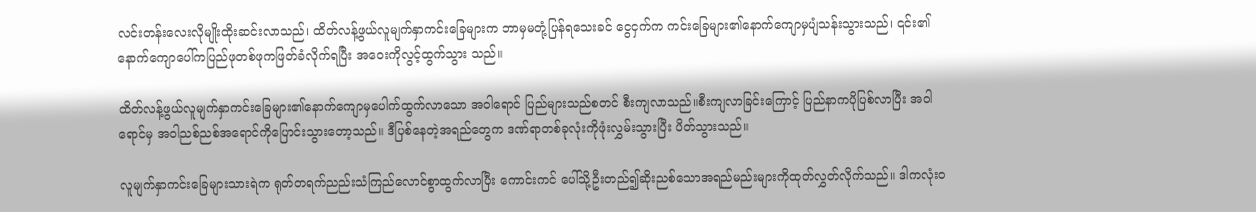လင်းတန်းလေးလိုမျိုးထိုးဆင်းလာသည်၊ ထိတ်လန့်ဖွယ်လူမျက်နှာကင်းခြေများက ဘာမှမတုံ့ပြန်ရသေးခင် ငွေငှက်က ကင်းခြေများ၏နောက်ကျောမှပျံသန်းသွားသည်၊ ၎င်း၏နောက်ကျောပေါ်ကပြည်ဖုတစ်ဖုကဖြတ်ခံလိုက်ရပြီး အဝေးကိုလွင့်ထွက်သွား သည်။

ထိတ်လန့်ဖွယ်လူမျက်နှာကင်းခြေများ၏နောက်ကျောမှပေါက်ထွက်လာသော အဝါရောင် ပြည်များသည်စတင် စီးကျလာသည်။စီးကျလာခြင်းကြောင့် ပြည်နာကပိုပြစ်လာပြီး အဝါရောင်မှ အဝါညစ်ညစ်အရောင်ကိုပြောင်းသွားတော့သည်။ ဒီပြစ်နေတဲ့အရည်တွေက ဒဏ်ရာတစ်ခုလုံးကိုဖုံးလွှမ်းသွားပြီး ပိတ်သွားသည်။

လူမျက်နှာကင်း‌ခြေများသားရဲက ရုတ်တရက်ညည်းသံကြည်လောင်စွာထွက်လာပြီး ကောင်းကင် ပေါ်သို့ဦးတည်၍ဆိုးညစ်သောအရည်မည်းများကိုထုတ်လွှတ်လိုက်သည်။ ဒါကလုံးဝ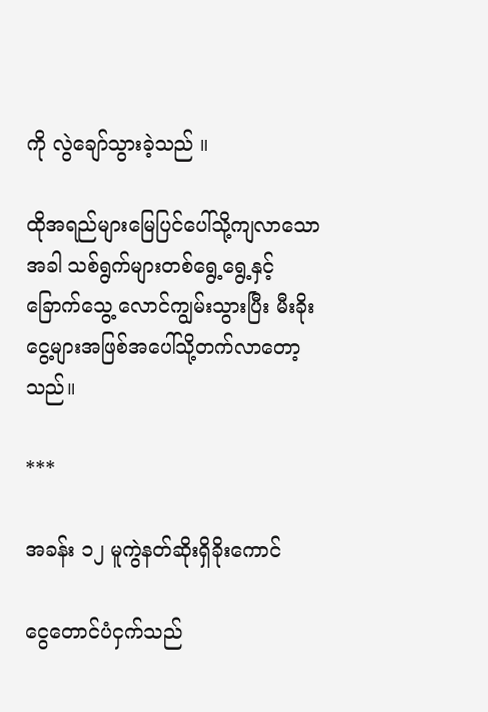ကို လွဲချော်သွားခဲ့သည် ။

ထိုအရည်များမြေပြင်ပေါ်သို့ကျလာသောအခါ သစ်ရွက်များတစ်ရွေ့ရွေ့နှင့်ခြောက်သွေ့ လောင်ကျွမ်းသွားပြီး မီးခိုးငွေ့များအဖြစ်အပေါ်သို့တက်လာတော့သည်။

***

အခန်း ၁၂ မူကွဲနတ်ဆိုးရှိခိုးကောင်

ငွေတောင်ပံငှက်သည်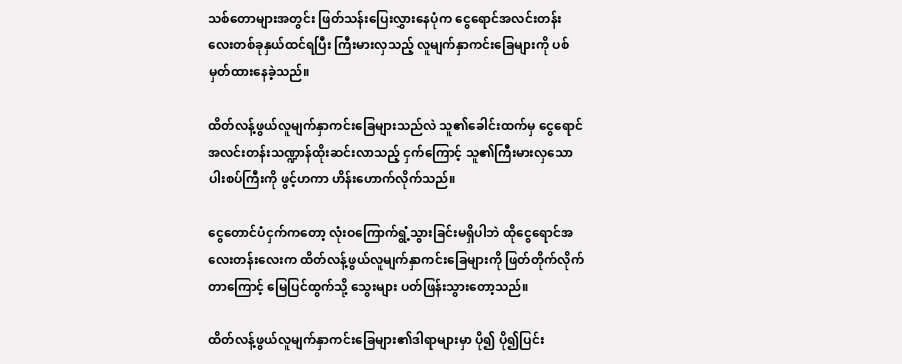သစ်တောများအတွင်း ဖြတ်သန်းပြေးလွှားနေပုံက ငွေရောင်အလင်းတန်းလေးတစ်ခုနှယ်ထင်ရပြီး ကြီးမားလှသည့် လူမျက်နှာကင်းခြေများကို ပစ်မှတ်ထားနေခဲ့သည်။

ထိတ်လန့်ဖွယ်လူမျက်နှာကင်းခြေများသည်လဲ သူ၏ခေါင်းထက်မှ ငွေရောင်အလင်းတန်းသဏ္ဍာန်ထိုးဆင်းလာသည့် ငှက်ကြောင့် သူ၏ကြီးမားလှသော ပါးစပ်ကြီးကို ဖွင့်ဟကာ ဟိန်းဟောက်လိုက်သည်။

ငွေတောင်ပံငှက်ကတော့ လုံးဝကြောက်ရွံ့သွားခြင်းမရှိပါဘဲ ထိုငွေရောင်အလေးတန်းလေးက ထိတ်လန့်ဖွယ်လူမျက်နှာကင်းခြေများကို ဖြတ်တိုက်လိုက်တာကြောင့် မြေပြင်ထွက်သို့ သွေးများ ပတ်ဖြန်းသွားတော့သည်။

ထိတ်လန့်ဖွယ်လူမျက်နှာကင်းခြေများ၏ဒါရာများမှာ ပို၍ ပို၍ပြင်း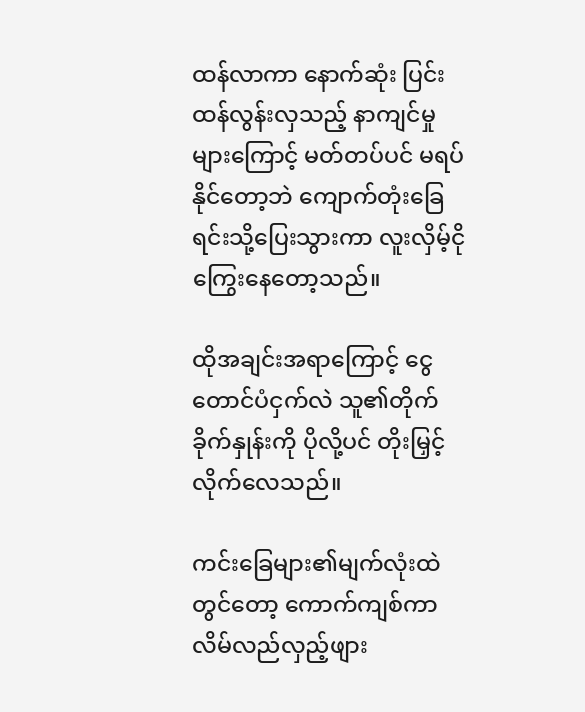ထန်လာကာ နောက်ဆုံး ပြင်းထန်လွန်းလှသည့် နာကျင်မှုများကြောင့် မတ်တပ်ပင် မရပ်နိုင်တော့ဘဲ ကျောက်တုံးခြေရင်းသို့ပြေးသွားကာ လူးလှိမ့်ငိုကြွေးနေတော့သည်။

ထိုအချင်းအရာကြောင့် ငွေတောင်ပံငှက်လဲ သူ၏တိုက်ခိုက်နှုန်းကို ပိုလို့ပင် တိုးမြှင့်လိုက်လေသည်။

ကင်းခြေများ၏မျက်လုံးထဲတွင်တော့ ကောက်ကျစ်ကာ လိမ်လည်လှည့်ဖျား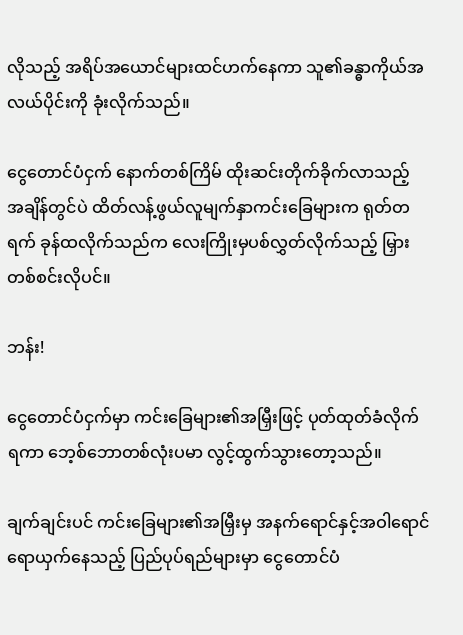လိုသည့် အရိပ်အယောင်များထင်ဟက်နေကာ သူ၏ခန္ဓာကိုယ်အလယ်ပိုင်းကို ခုံးလိုက်သည်။

ငွေတောင်ပံငှက် နောက်တစ်ကြိမ် ထိုးဆင်းတိုက်ခိုက်လာသည့် အချိန်တွင်ပဲ ထိတ်လန့်ဖွယ်လူမျက်နှာကင်းခြေများက ရုတ်တရက် ခုန်ထလိုက်သည်က လေးကြိုးမှပစ်လွှတ်လိုက်သည့် မြှားတစ်စင်းလိုပင်။

ဘန်း!

ငွေတောင်ပံငှက်မှာ ကင်းခြေများ၏အမြှီးဖြင့် ပုတ်ထုတ်ခံလိုက်ရကာ ဘေ့စ်ဘောတစ်လုံးပမာ လွင့်ထွက်သွားတော့သည်။

ချက်ချင်းပင် ကင်းခြေများ၏အမြှီးမှ အနက်ရောင်နှင့်အဝါရောင် ရောယှက်နေသည့် ပြည်ပုပ်ရည်များမှာ ငွေတောင်ပံ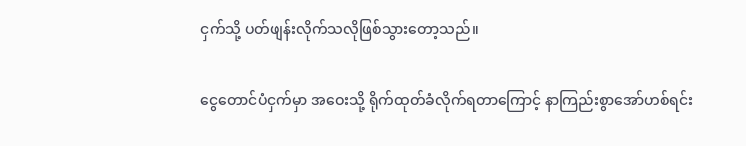ငှက်သို့ ပတ်ဖျန်းလိုက်သလိုဖြစ်သွားတော့သည်။

ငွေတောင်ပံငှက်မှာ အဝေးသို့ ရိုက်ထုတ်ခံလိုက်ရတာကြောင့် နာကြည်းစွာအော်ဟစ်ရင်း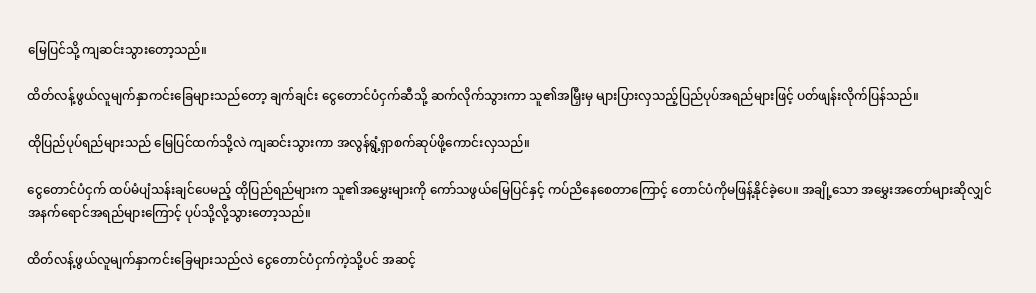မြေပြင်သို့ ကျဆင်းသွားတော့သည်။

ထိတ်လန့်ဖွယ်လူမျက်နှာကင်းခြေများသည်တော့ ချက်ချင်း ငွေတောင်ပံငှက်ဆီသို့ ဆက်လိုက်သွားကာ သူ၏အမြှီးမှ များပြားလှသည့်ပြည်ပုပ်အရည်များဖြင့် ပတ်ဖျန်းလိုက်ပြန်သည်။

ထိုပြည်ပုပ်ရည်များသည် မြေပြင်ထက်သို့လဲ ကျဆင်းသွားကာ အလွန်ရွံ့ရှာစက်ဆုပ်ဖို့ကောင်းလှသည်။

ငွေတောင်ပံငှက် ထပ်မံပျံသန်းချင်ပေမည့် ထိုပြည်ရည်များက သူ၏အမွှေးများကို ကော်သဖွယ်မြေပြင်နှင့် ကပ်ညိနေစေတာကြောင့် တောင်ပံကိုမဖြန့်နိုင်ခဲ့ပေ။ အချို့သော အမွှေးအတော်များဆိုလျှင် အနက်ရောင်အရည်များကြောင့် ပုပ်သို့လို့သွားတော့သည်။

ထိတ်လန့်ဖွယ်လူမျက်နှာကင်းခြေများသည်လဲ ငွေတောင်ပံငှက်ကဲ့သို့ပင် အဆင့်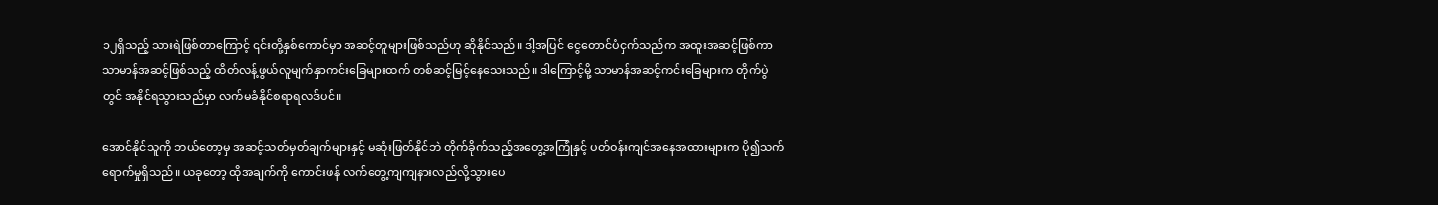၁၂ရှိသည့် သားရဲဖြစ်တာကြောင့် ၎င်းတို့နှစ်ကောင်မှာ အဆင့်တူများဖြစ်သည်ဟု ဆိုနိုင်သည်။ ဒါ့အပြင် ငွေတောင်ပံငှက်သည်က အထူးအဆင့်ဖြစ်ကာ သာမာန်အဆင့်ဖြစ်သည့် ထိတ်လန့်ဖွယ်လူမျက်နှာကင်းခြေများထက် တစ်ဆင့်မြင့်နေသေးသည်။ ဒါကြောင့်မို့ သာမာန်အဆင့်ကင်းခြေများက တိုက်ပွဲတွင် အနိုင်ရသွားသည်မှာ လက်မခံနိုင်စရာရလဒ်ပင်။

အောင်နိုင်သူကို ဘယ်တော့မှ အဆင့်သတ်မှတ်ချက်များနှင့် မဆုံးဖြတ်နိုင်ဘဲ တိုက်ခိုက်သည့်အတွေ့အကြုံနှင့် ပတ်ဝန်းကျင်အနေအထားများက ပို၍သက်ရောက်မှုရှိသည်။ ယခုတော့ ထိုအချက်ကို ကောင်းဖန် လက်တွေ့ကျကျနားလည်လို့သွားပေ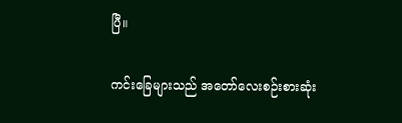ပြီ။

ကင်းခြေများသည် အတော်လေးစဉ်းစားဆုံး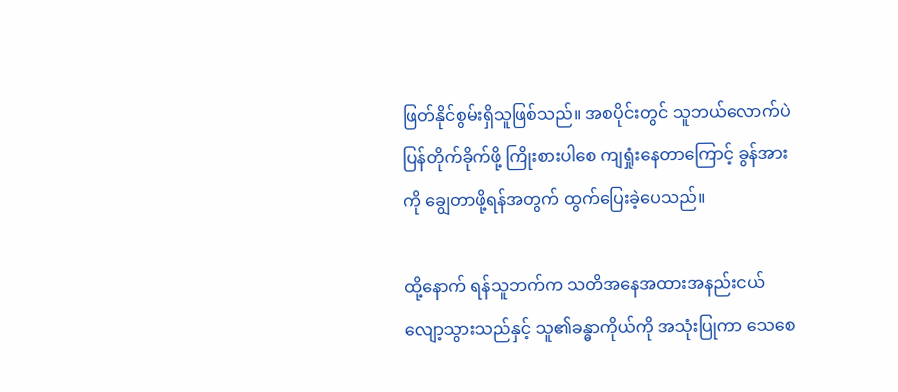ဖြတ်နိုင်စွမ်းရှိသူဖြစ်သည်။ အစပိုင်းတွင် သူဘယ်လောက်ပဲ ပြန်တိုက်ခိုက်ဖို့ ကြိုးစားပါစေ ကျရှုံးနေတာကြောင့် ခွန်အားကို ချွေတာဖို့ရန်အတွက် ထွက်ပြေးခဲ့ပေသည်။

ထို့နောက် ရန်သူဘက်က သတိအနေအထားအနည်းငယ်လျော့သွားသည်နှင့် သူ၏ခန္ဓာကိုယ်ကို အသုံးပြုကာ သေစေ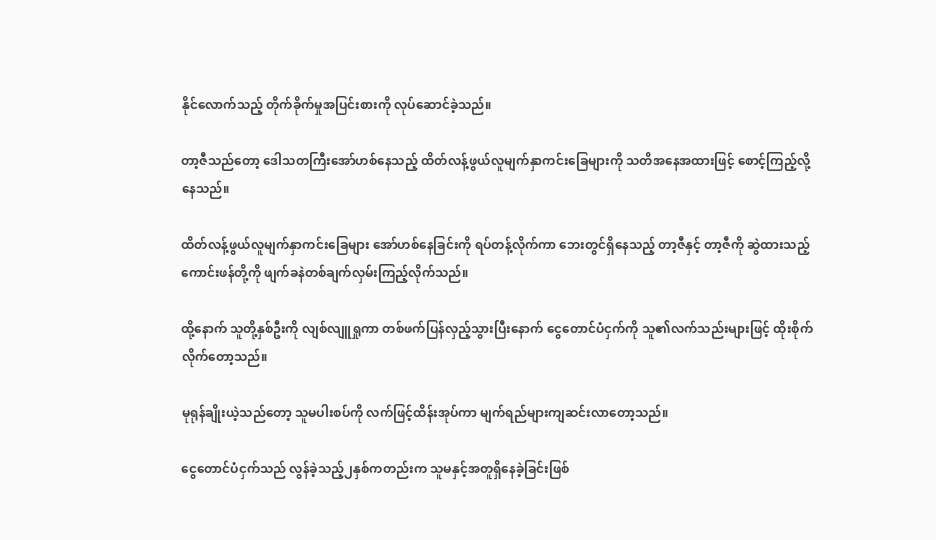နိုင်လောက်သည့် တိုက်ခိုက်မှုအပြင်းစားကို လုပ်ဆောင်ခဲ့သည်။

တာ့ဇီသည်တော့ ဒေါသတကြီးအော်ဟစ်နေသည့် ထိတ်လန့်ဖွယ်လူမျက်နှာကင်းခြေများကို သတိအနေအထားဖြင့် စောင့်ကြည့်လို့နေသည်။

ထိတ်လန့်ဖွယ်လူမျက်နှာကင်းခြေများ အော်ဟစ်နေခြင်းကို ရပ်တန့်လိုက်ကာ ဘေးတွင်ရှိနေသည့် တာ့ဇီနှင့် တာ့ဇီကို ဆွဲထားသည့် ကောင်းဖန်တို့ကို ဖျက်ခနဲတစ်ချက်လှမ်းကြည့်လိုက်သည်။

ထို့နောက် သူတို့နှစ်ဦးကို လျစ်လျူရှုကာ တစ်ဖက်ပြန်လှည့်သွားပြီးနောက် ငွေတောင်ပံငှက်ကို သူ၏လက်သည်းများဖြင့် ထိုးစိုက်လိုက်တော့သည်။

မုရုန်ချိုးယဲ့သည်တော့ သူမပါးစပ်ကို လက်ဖြင့်ထိန်းအုပ်ကာ မျက်ရည်များကျဆင်းလာတော့သည်။

ငွေတောင်ပံငှက်သည် လွန်ခဲ့သည့်၂နှစ်ကတည်းက သူမနှင့်အတူရှိနေခဲ့ခြင်းဖြစ်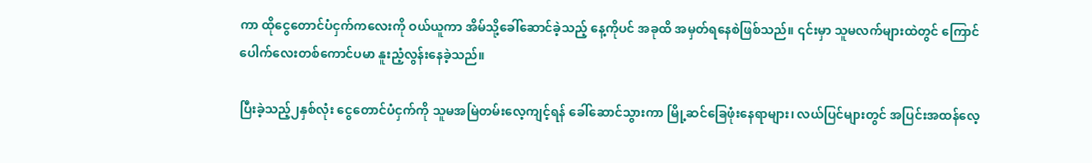ကာ ထိုငွေတောင်ပံငှက်ကလေးကို ဝယ်ယူကာ အိမ်သို့ခေါ်ဆောင်ခဲ့သည့် နေ့ကိုပင် အခုထိ အမှတ်ရနေစဲဖြစ်သည်။ ၎င်းမှာ သူမလက်များထဲတွင် ကြောင်ပေါက်လေးတစ်ကောင်ပမာ နူးညံ့လွန်းနေခဲ့သည်။

ပြီးခဲ့သည့်၂နှစ်လုံး ငွေတောင်ပံငှက်ကို သူမအမြဲတမ်းလေ့ကျင့်ရန် ခေါ်ဆောင်သွားကာ မြို့ဆင်ခြေဖုံးနေရာများ၊ လယ်ပြင်များတွင် အပြင်းအထန်လေ့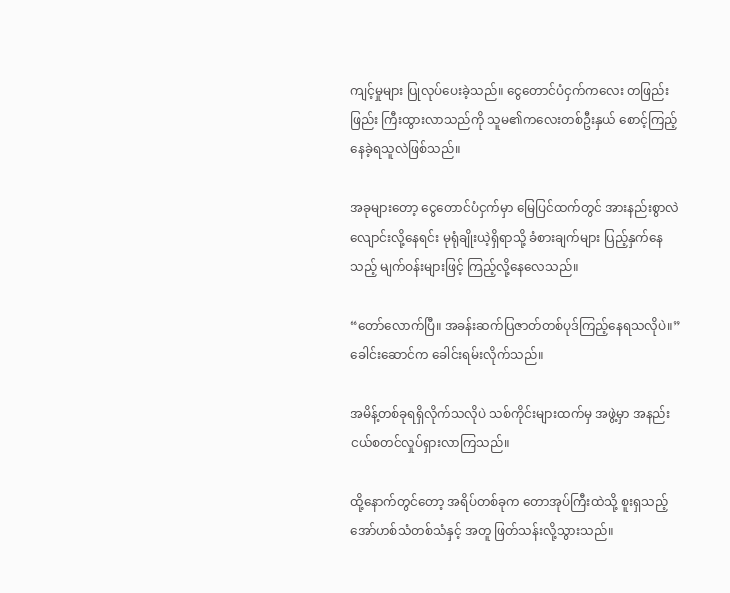ကျင့်မှုများ ပြုလုပ်ပေးခဲ့သည်။ ငွေတောင်ပံငှက်ကလေး တဖြည်းဖြည်း ကြီးထွားလာသည်ကို သူမ၏ကလေးတစ်ဦးနှယ် စောင့်ကြည့်နေခဲ့ရသူလဲဖြစ်သည်။

အခုများတော့ ငွေတောင်ပံငှက်မှာ မြေပြင်ထက်တွင် အားနည်းစွာလဲလျောင်းလို့နေရင်း မုရုံချိုးယဲ့ရှိရာသို့ ခံစားချက်များ ပြည့်နှက်နေသည့် မျက်ဝန်းများဖြင့် ကြည့်လို့နေလေသည်။

“တော်လောက်ပြီ။ အခန်းဆက်ပြဇာတ်တစ်ပုဒ်ကြည့်နေရသလိုပဲ။” ခေါင်းဆောင်က ခေါင်းရမ်းလိုက်သည်။

အမိန့်တစ်ခုရရှိလိုက်သလိုပဲ သစ်ကိုင်းများထက်မှ အဖွဲ့မှာ အနည်းငယ်စတင်လှုပ်ရှားလာကြသည်။

ထို့နောက်တွင်တော့ အရိပ်တစ်ခုက တောအုပ်ကြီးထဲသို့ စူးရှသည့်အော်ဟစ်သံတစ်သံနှင့် အတူ ဖြတ်သန်းလို့သွားသည်။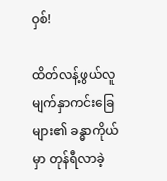ဝှစ်!

ထိတ်လန့်ဖွယ်လူမျက်နှာကင်းခြေများ၏ ခန္ဓာကိုယ်မှာ တုန်ရီလာခဲ့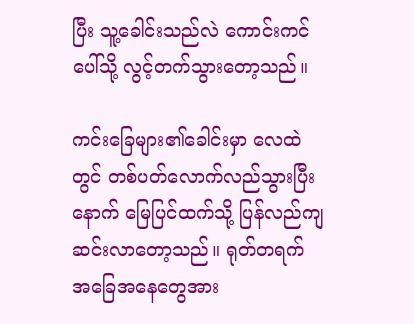ပြီး သူ့ခေါင်းသည်လဲ ကောင်းကင်ပေါ်သို့ လွင့်တက်သွားတော့သည်။

ကင်းခြေများ၏ခေါင်းမှာ လေထဲတွင် တစ်ပတ်လောက်လည်သွားပြီးနောက် မြေပြင်ထက်သို့ ပြန်လည်ကျဆင်းလာတော့သည်။ ရုတ်တရက် အခြေအနေတွေအား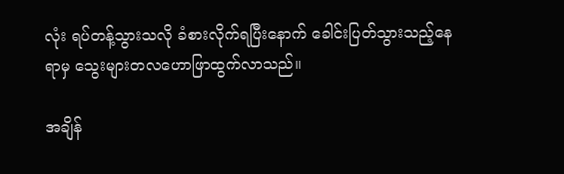လုံး ရပ်တန့်သွားသလို ခံစားလိုက်ရပြီးနောက် ခေါင်းပြတ်သွားသည့်နေရာမှ သွေးများတလဟောဖြာထွက်လာသည်။

အချိန်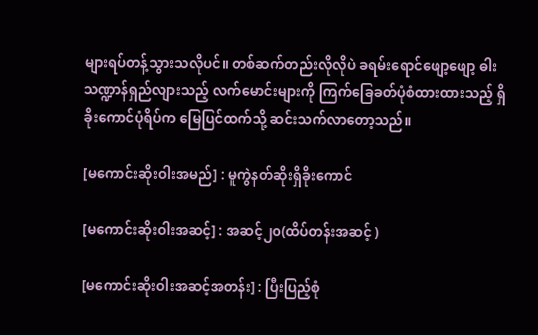များရပ်တန့်သွားသလိုပင်။ တစ်ဆက်တည်းလိုလိုပဲ ခရမ်းရောင်ဖျော့ဖျော့ ဓါးသဏ္ဍာန်ရှည်လျားသည့် လက်မောင်းများကို ကြက်ခြေခတ်ပုံစံထားထားသည့် ရှိခိုးကောင်ပုံရိပ်က မြေပြင်ထက်သို့ ဆင်းသက်လာတော့သည်။

[မကောင်းဆိုးဝါးအမည်] : မူကွဲနတ်ဆိုးရှိခိုးကောင်

[မကောင်းဆိုးဝါးအဆင့်] : အဆင့်၂၀(ထိပ်တန်းအဆင့် )

[မကောင်းဆိုးဝါးအဆင့်အတန်း] : ပြီးပြည့်စုံ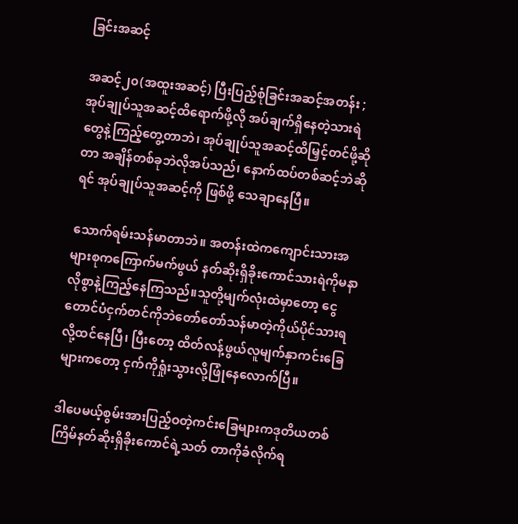ခြင်းအဆင့်

အဆင့်၂၀(အထူးအဆင့်) ပြီးပြည့်စုံခြင်းအဆင့်အတန်း ;အုပ်ချုပ်သူအဆင့်ထိရောက်ဖို့လို အပ်ချက်ရှိနေတဲ့သားရဲတွေနဲ့ကြည့်တွေ့တာဘဲ၊ အုပ်ချုပ်သူအဆင့်ထိမြှင့်တင်ဖို့ဆိုတာ အချိန်တစ်ခုဘဲလိုအပ်သည်၊ နောက်ထပ်တစ်ဆင့်ဘဲဆိုရင် အုပ်ချုပ်သူအဆင့်ကို ဖြစ်ဖို့ သေချာနေပြီ။

သောက်ရမ်းသန်မာတာဘဲ။ အတန်းထဲကကျောင်းသားအများစုကကြောက်မက်ဖွယ် နတ်ဆိုးရှိခိုးကောင်သားရဲကိုမနာလိုစွာနဲ့ကြည့်နေကြသည်။သူတို့မျက်လုံးထဲမှာတော့ ငွေတောင်ပံငှက်တင်ကိုဘဲတော်တော်သန်မာတဲ့ကိုယ်ပိုင်သားရလို့ထင်နေပြီ၊ ပြီးတော့ ထိတ်လန့်ဖွယ်လူမျက်နှာကင်းခြေများကတော့ ငှက်ကိုရှုံးသွားလို့ဖြုံနေလောက်ပြီ။

ဒါပေမယ့်စွမ်းအားပြည့်ဝတဲ့ကင်းခြေများကဒုတိယတစ်ကြိမ်နတ်ဆိုးရှိခိုးကောင်ရဲ့သတ် တာကိုခံလိုက်ရ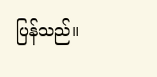ပြန်သည်။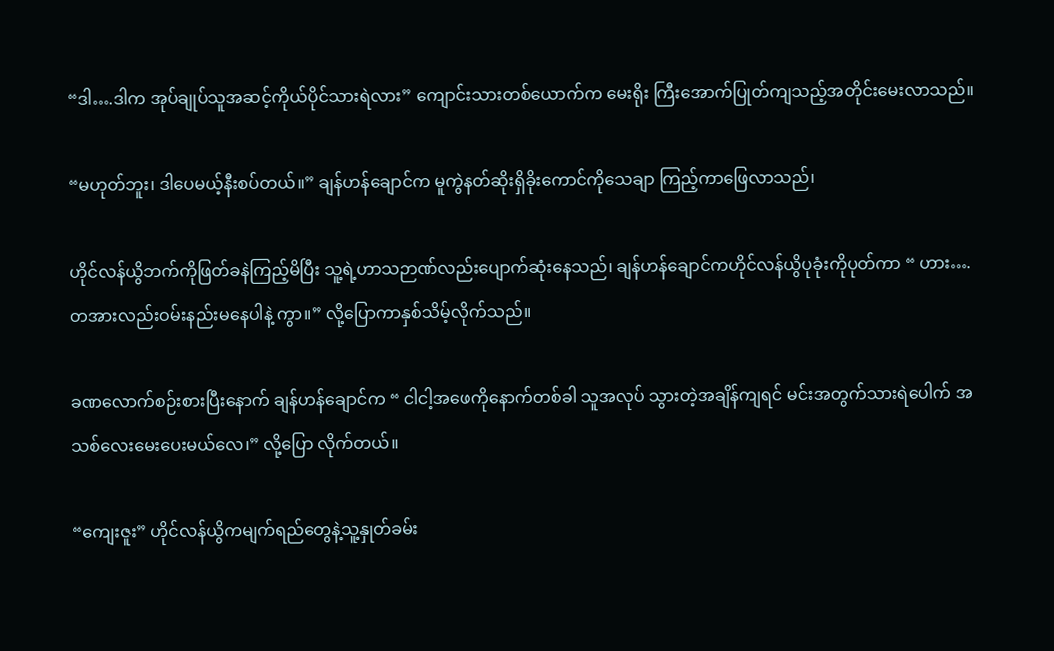“ဒါ….ဒါက အုပ်ချုပ်သူအဆင့်ကိုယ်ပိုင်သားရဲလား” ကျောင်းသားတစ်ယောက်က မေးရိုး ကြီးအောက်ပြုတ်ကျသည့်အတိုင်းမေးလာသည်။

“မဟုတ်ဘူး၊ ဒါပေမယ့်နီးစပ်တယ်။” ချန်ဟန်ချောင်က မူကွဲနတ်ဆိုးရှိခိုးကောင်ကိုသေချာ ကြည့်ကာဖြေလာသည်၊

ဟိုင်လန်ယွိဘက်ကိုဖြတ်ခနဲကြည့်မိပြီး သူ့ရဲ့ဟာသဉာဏ်လည်းပျောက်ဆုံးနေသည်၊ ချန်ဟန်ချောင်ကဟိုင်လန်ယွိပုခုံးကိုပုတ်ကာ “ ဟား….တအားလည်းဝမ်းနည်းမနေပါနဲ့ ကွာ။” လို့ပြောကာနှစ်သိမ့်လိုက်သည်။

ခဏလောက်စဉ်းစားပြီးနောက် ချန်ဟန်ချောင်က “ ငါငါ့အဖေကိုနောက်တစ်ခါ သူအလုပ် သွားတဲ့အချိန်ကျရင် မင်းအတွက်သားရဲပေါက် အသစ်လေးမေးပေးမယ်လေ၊” လို့ပြော လိုက်တယ်။

“ကျေးဇူး” ဟိုင်လန်ယွိကမျက်ရည်တွေနဲ့သူ့နှုတ်ခမ်း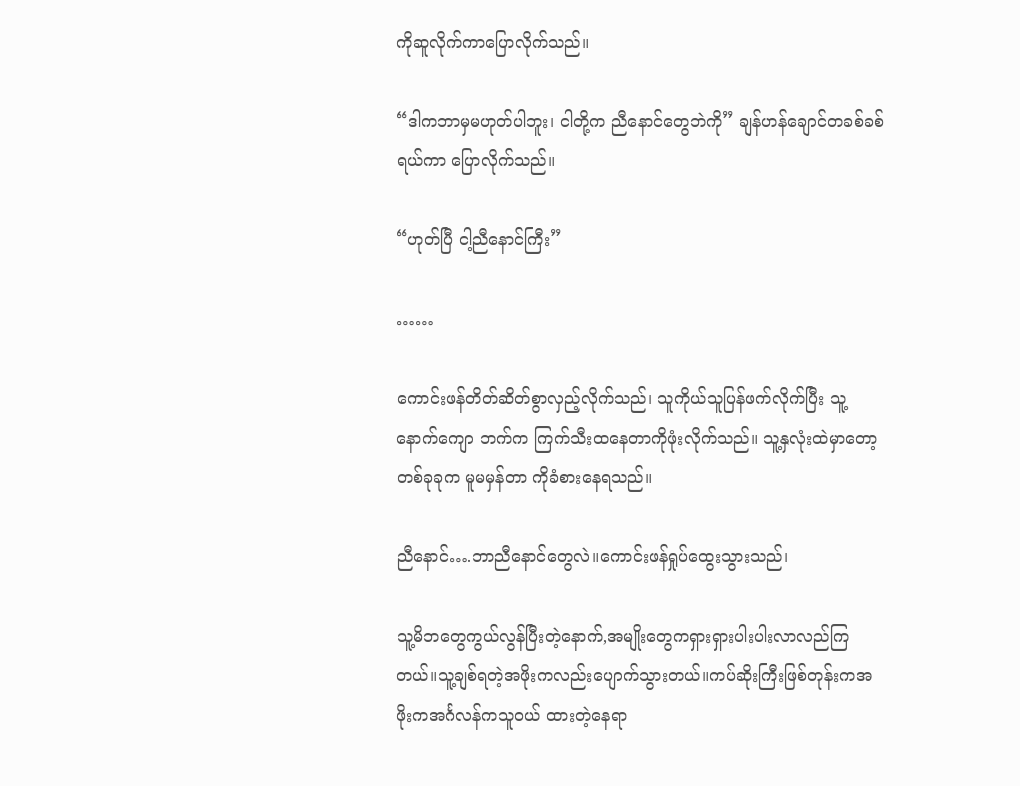ကိုဆူလိုက်ကာပြောလိုက်သည်။

“ဒါကဘာမှမဟုတ်ပါဘူး၊ ငါတို့က ညီနောင်တွေဘဲကို” ချန်ဟန်ချောင်တခစ်ခစ်ရယ်ကာ ပြောလိုက်သည်။

“ဟုတ်ပြီ ငါ့ညီနောင်ကြီး”

……

ကောင်းဖန်တိတ်ဆိတ်စွာလှည့်လိုက်သည်၊ သူကိုယ်သူပြန်ဖက်လိုက်ပြီး သူ့နောက်ကျော ဘက်က ကြက်သီးထနေတာကိုဖုံးလိုက်သည်။ သူ့နှလုံးထဲမှာတော့ တစ်ခုခုက မူမမှန်တာ ကိုခံစားနေရသည်။

ညီနောင်….ဘာညီနောင်တွေလဲ။ကောင်းဖန်ရှုပ်ထွေးသွားသည်၊

သူ့မိဘတွေကွယ်လွန်ပြီးတဲ့နောက်,အမျိုးတွေကရှားရှားပါးပါးလာလည်ကြတယ်။သူ့ချစ်ရတဲ့အဖိုးကလည်းပျောက်သွားတယ်။ကပ်ဆိုးကြီးဖြစ်တုန်းကအဖိုးကအင်္ဂလန်ကသူဝယ် ထားတဲ့နေရာ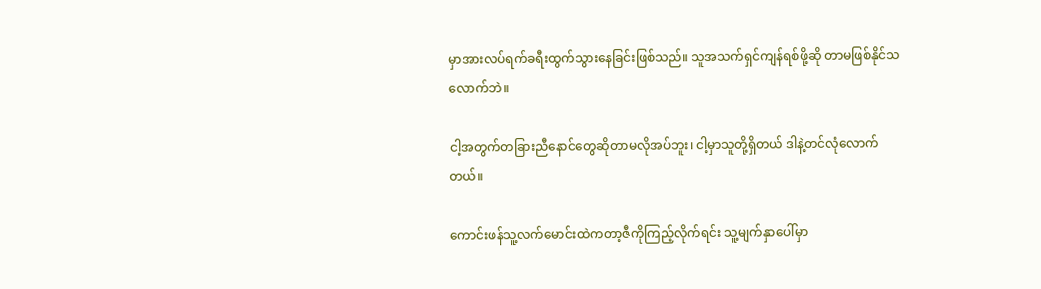မှာအားလပ်ရက်ခရီးထွက်သွားနေခြင်းဖြစ်သည်။ သူအသက်ရှင်ကျန်ရစ်ဖို့ဆို တာမဖြစ်နိုင်သလောက်ဘဲ။

ငါ့အတွက်တခြားညီနောင်တွေဆိုတာမလိုအပ်ဘူး၊ ငါ့မှာသူတို့ရှိတယ် ဒါနဲ့တင်လုံလောက် တယ်။

ကောင်းဖန်သူ့လက်မောင်းထဲကတာ့ဇီကိုကြည့်လိုက်ရင်း သူ့မျက်နှာပေါ်မှာ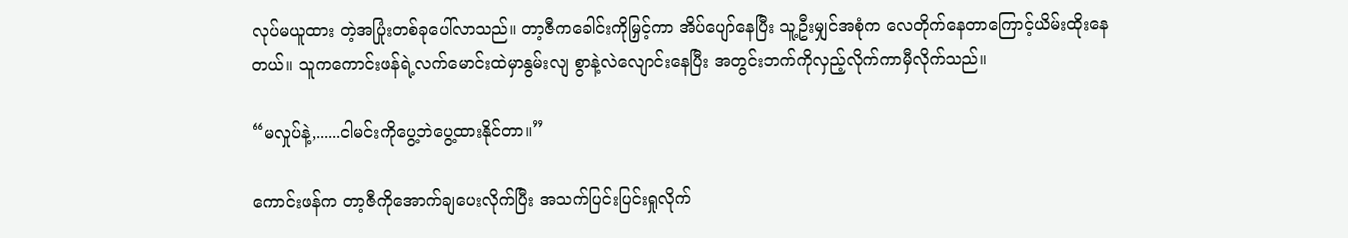လုပ်မယူထား တဲ့အပြုံးတစ်ခုပေါ်လာသည်။ တာ့ဇီကခေါင်းကိုမြှင့်ကာ အိပ်ပျော်နေပြီး သူ့ဦးမျှင်အစုံက လေတိုက်နေတာကြောင့်ယိမ်းထိုးနေတယ်။ သူကကောင်းဖန်ရဲ့လက်မောင်းထဲမှာနွမ်းလျ စွာနဲ့လဲလျောင်းနေပြီး အတွင်းဘက်ကိုလှည့်လိုက်ကာမှီလိုက်သည်။

“မလှုပ်နဲ့,......ငါမင်းကိုပွေ့ဘဲပွေ့ထားနိုင်တာ။”

ကောင်းဖန်က တာ့ဇီကိုအောက်ချပေးလိုက်ပြီး အသက်ပြင်းပြင်းရှုလိုက်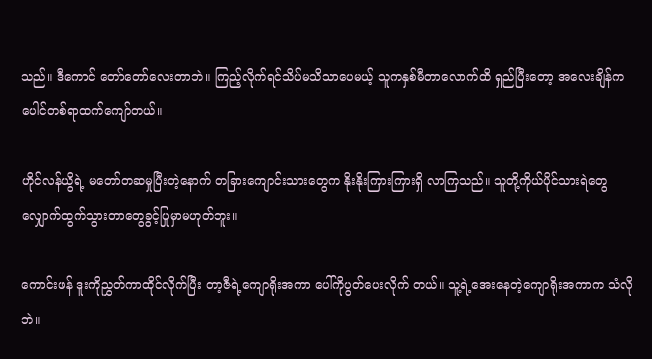သည်။ ဒီကောင် တော်တော်လေးတာဘဲ။ ကြည့်လိုက်ရင်သိပ်မသိသာပေမယ့် သူကနှစ်မီတာလောက်ထိ ရှည်ပြီးတော့ အလေးချိန်ကပေါင်တစ်ရာထက်ကျော်တယ်။

ဟိုင်လန်ယွိရဲ့ မတော်တဆမှုပြီးတဲ့နောက် တခြားကျောင်းသားတွေက နိုးနိုးကြားကြားရှိ လာကြသည်။ သူတို့ကိုယ်ပိုင်သားရဲတွေ လျှောက်ထွက်သွားတာတွေခွင့်ပြုမှာမဟုတ်ဘူး။

ကောင်းဖန် ဒူးကိုညွှတ်ကာထိုင်လိုက်ပြီး တာ့ဇီရဲ့ကျောရိုးအကာ ပေါ်ကိုပွတ်ပေးလိုက် တယ်။ သူ့ရဲ့အေးနေတဲ့ကျောရိုးအကာက သံလိုဘဲ။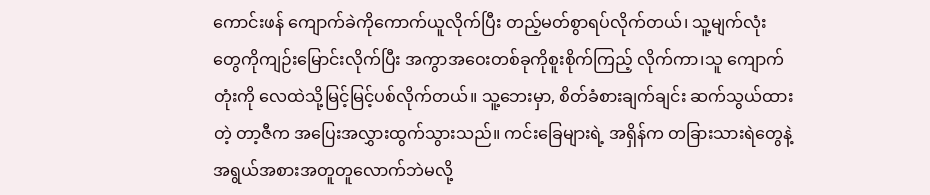ကောင်းဖန် ကျောက်ခဲကိုကောက်ယူလိုက်ပြီး တည့်မတ်စွာရပ်လိုက်တယ်၊ သူ့မျက်လုံး တွေကိုကျဉ်းမြောင်းလိုက်ပြီး အကွာအဝေးတစ်ခုကိုစူးစိုက်ကြည့် လိုက်ကာ၊သူ ကျောက်တုံးကို လေထဲသို့မြင့်မြင့်ပစ်လိုက်တယ်။ သူ့ဘေးမှာ, စိတ်ခံစားချက်ချင်း ဆက်သွယ်ထားတဲ့ တာ့ဇီက အပြေးအလွှားထွက်သွားသည်။ ကင်းခြေများရဲ့ အရှိန်က တခြားသားရဲတွေနဲ့ အရွယ်အစားအတူတူလောက်ဘဲမလို့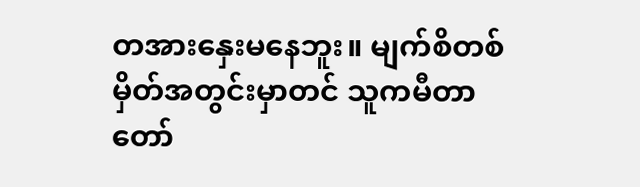တအားနှေးမနေဘူး။ မျက်စိတစ်မှိတ်အတွင်းမှာတင် သူကမီတာတော်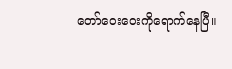တော်ဝေးဝေးကိုရောက်နေပြီ။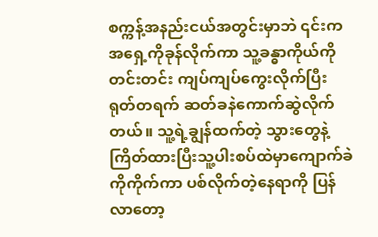စက္ကန့်အနည်းငယ်အတွင်းမှာဘဲ ၎င်းကအရှေ့ကိုခုန်လိုက်ကာ သူ့ခန္ဓာကိုယ်ကိုတင်းတင်း ကျပ်ကျပ်ကွေးလိုက်ပြီး ရုတ်တရက် ဆတ်ခနဲကောက်ဆွဲလိုက်တယ်။ သူ့ရဲ့ချွန်ထက်တဲ့ သွားတွေနဲ့ကြိတ်ထားပြီးသူ့ပါးစပ်ထဲမှာကျောက်ခဲကိုကိုက်ကာ ပစ်လိုက်တဲ့နေရာကို ပြန်လာတော့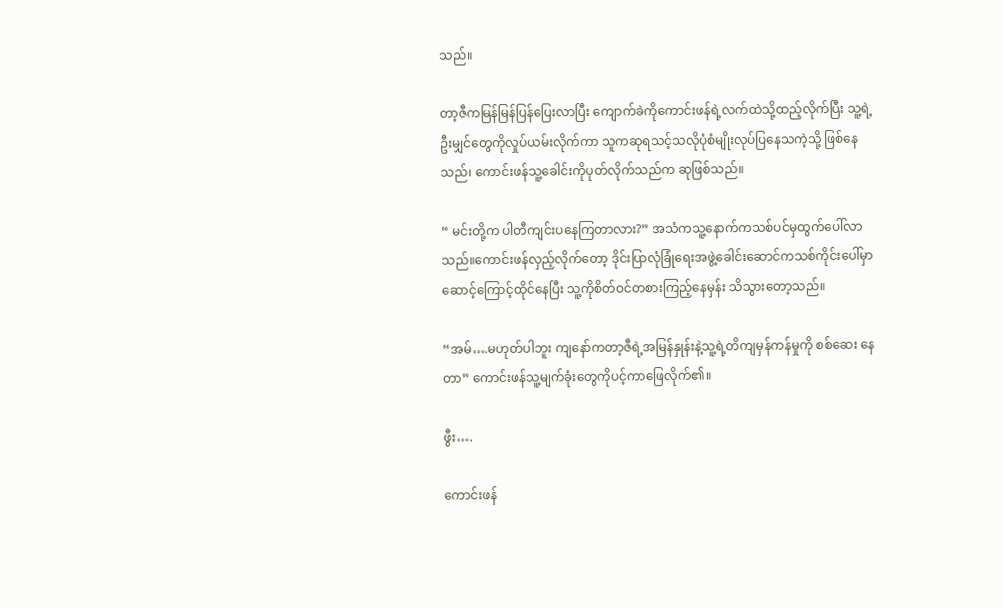သည်။

တာ့ဇီကမြန်မြန်ပြန်ပြေးလာပြီး ကျောက်ခဲကိုကောင်းဖန်ရဲ့လက်ထဲသို့ထည့်လိုက်ပြီး သူ့ရဲ့ဦးမျှင်တွေကိုလှုပ်ယမ်းလိုက်ကာ သူကဆုရသင့်သလိုပုံစံမျိုးလုပ်ပြနေသကဲ့သို့ ဖြစ်နေသည်၊ ကောင်းဖန်သူ့ခေါင်းကိုပုတ်လိုက်သည်က ဆုဖြစ်သည်။

“ မင်းတို့က ပါတီကျင်းပနေကြတာလား?” အသံကသူ့နောက်ကသစ်ပင်မှထွက်ပေါ်လာ သည်။ကောင်းဖန်လှည့်လိုက်တော့ ဒိုင်းပြာလုံခြုံရေးအဖွဲ့ခေါင်းဆောင်ကသစ်ကိုင်းပေါ်မှာ ဆောင့်ကြောင့်ထိုင်နေပြီး သူ့ကိုစိတ်ဝင်တစားကြည့်နေမှန်း သိသွားတော့သည်။

“အမ်….မဟုတ်ပါဘူး ကျနော်ကတာ့ဇီရဲ့အမြန်နှုန်းနဲ့သူ့ရဲ့တိကျမှန်ကန်မှုကို စစ်ဆေး နေတာ” ကောင်းဖန်သူ့မျက်ခုံးတွေကိုပင့်ကာဖြေလိုက်၏။

ဖွီး….

ကောင်းဖန်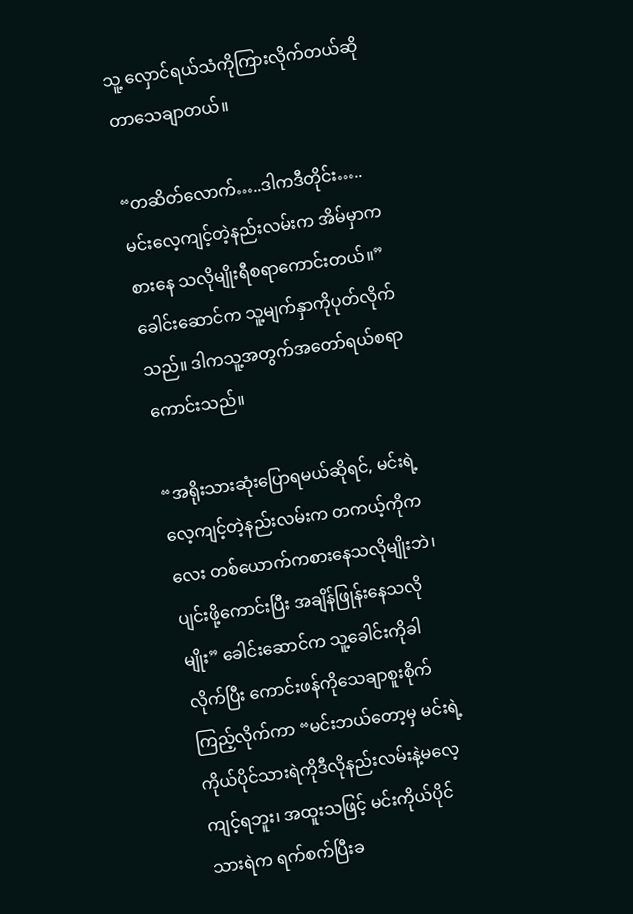သူ့ လှောင်ရယ်သံကိုကြားလိုက်တယ်ဆိုတာသေချာတယ်။

“တဆိတ်လောက်…..ဒါကဒီတိုင်း…..မင်းလေ့ကျင့်တဲ့နည်းလမ်းက အိမ်မှာကစားနေ သလိုမျိုးရီစရာကောင်းတယ်။” ခေါင်းဆောင်က သူ့မျက်နှာကိုပုတ်လိုက်သည်။ ဒါကသူ့အတွက်အတော်ရယ်စရာကောင်းသည်။

“အရိုးသားဆုံးပြောရမယ်ဆိုရင်, မင်းရဲ့လေ့ကျင့်တဲ့နည်းလမ်းက တကယ့်ကိုကလေး တစ်ယောက်ကစားနေသလိုမျိုးဘဲ၊ ပျင်းဖို့ကောင်းပြီး အချိန်ဖြုန်းနေသလိုမျိုး” ခေါင်းဆောင်က သူ့ခေါင်းကိုခါလိုက်ပြီး ကောင်းဖန်ကိုသေချာစူးစိုက်ကြည့်လိုက်ကာ “မင်းဘယ်တော့မှ မင်းရဲ့ကိုယ်ပိုင်သားရဲကိုဒီလိုနည်းလမ်းနဲ့မလေ့ကျင့်ရဘူး၊ အထူးသဖြင့် မင်းကိုယ်ပိုင်သားရဲက ရက်စက်ပြီးခ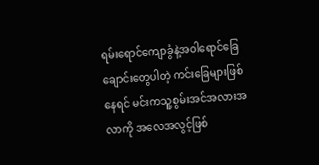ရမ်းရောင်ကျောခွံနဲ့အဝါရောင်ခြေချောင်းတွေပါတဲ့ ကင်းခြေများဖြစ်နေရင် မင်းကသူ့စွမ်းအင်အလားအလာကို အလေအလွင့်ဖြစ်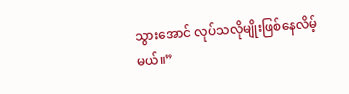သွားအောင် လုပ်သလိုမျိုးဖြစ်နေလိမ့်မယ်။”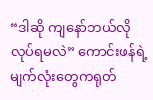“ဒါဆို ကျနော်ဘယ်လိုလုပ်ရမလဲ” ကောင်းဖန်ရဲ့မျက်လုံးတွေကရုတ်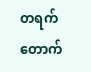တရက်တောက်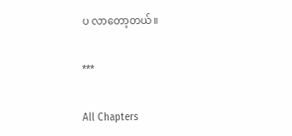ပ လာတော့တယ်။

***

All Chapters